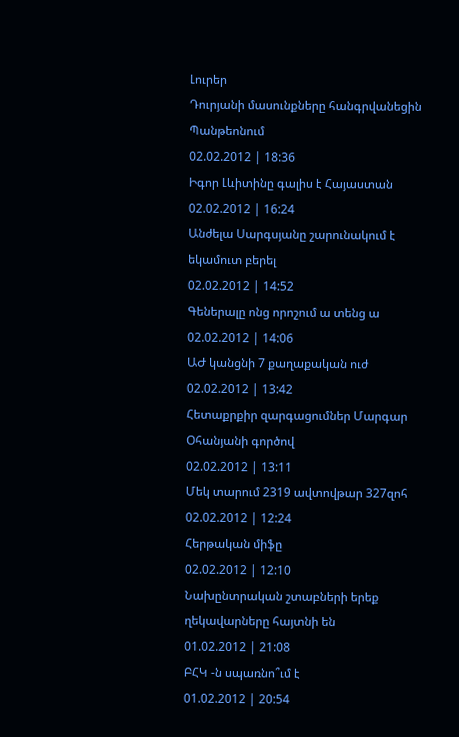Լուրեր
Դուրյանի մասունքները հանգրվանեցին Պանթեոնում
02.02.2012 | 18:36
Իգոր Լևիտինը գալիս է Հայաստան
02.02.2012 | 16:24
Անժելա Սարգսյանը շարունակում է եկամուտ բերել
02.02.2012 | 14:52
Գեներալը ոնց որոշում ա տենց ա
02.02.2012 | 14:06
ԱԺ կանցնի 7 քաղաքական ուժ
02.02.2012 | 13:42
Հետաքրքիր զարգացումներ Մարգար Օհանյանի գործով
02.02.2012 | 13:11
Մեկ տարում 2319 ավտովթար 327զոհ
02.02.2012 | 12:24
Հերթական միֆը
02.02.2012 | 12:10
Նախընտրական շտաբների երեք ղեկավարները հայտնի են
01.02.2012 | 21:08
ԲՀԿ -ն սպառնո՞ւմ է
01.02.2012 | 20:54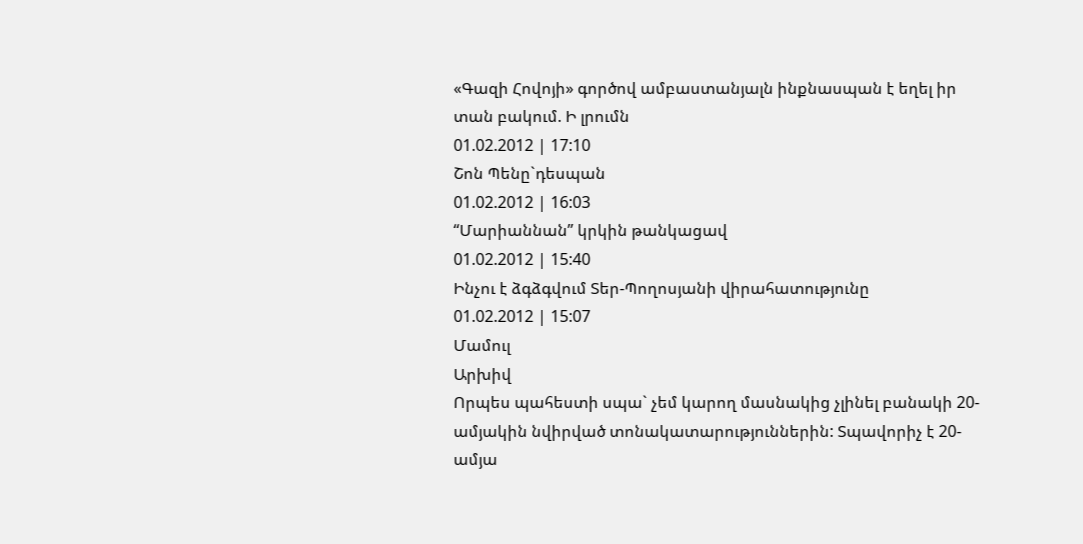«Գազի Հովոյի» գործով ամբաստանյալն ինքնասպան է եղել իր տան բակում. Ի լրումն
01.02.2012 | 17:10
Շոն Պենը`դեսպան
01.02.2012 | 16:03
“Մարիաննան” կրկին թանկացավ
01.02.2012 | 15:40
Ինչու է ձգձգվում Տեր-Պողոսյանի վիրահատությունը
01.02.2012 | 15:07
Մամուլ
Արխիվ
Որպես պահեստի սպա` չեմ կարող մասնակից չլինել բանակի 20-ամյակին նվիրված տոնակատարություններին: Տպավորիչ է 20-ամյա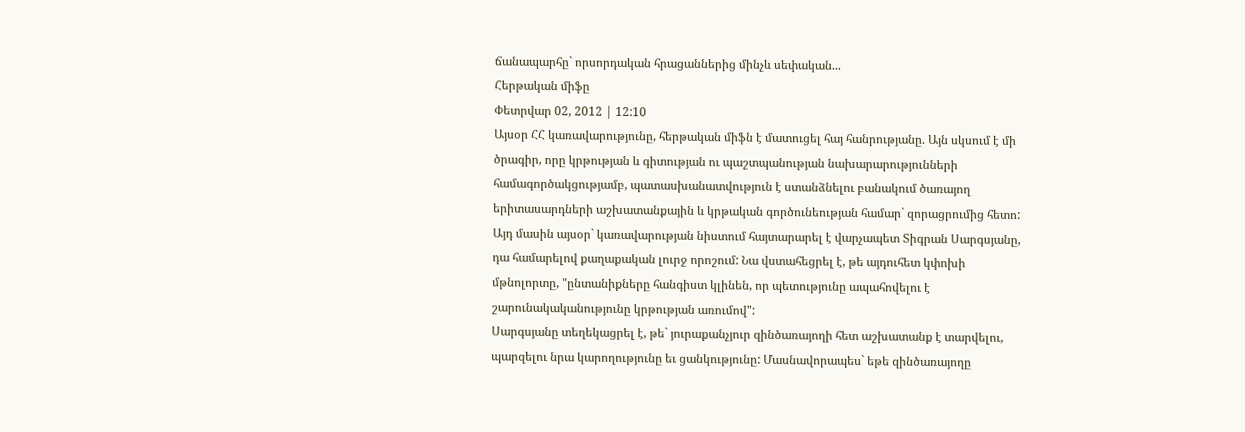ճանապարհը` որսորդական հրացաններից մինչև սեփական...
Հերթական միֆը
Փետրվար 02, 2012 | 12:10
Այսօր ՀՀ կառավարությունը, հերթական միֆն է մատուցել հայ հանրությանը. Այն սկսում է մի ծրագիր, որը կրթության և գիտության ու պաշտպանության նախարարությունների համագործակցությամբ, պատասխանատվություն է ստանձնելու բանակում ծառայող երիտասարդների աշխատանքային և կրթական գործունեության համար` զորացրումից հետո: Այդ մասին այսօր` կառավարության նիստում հայտարարել է վարչապետ Տիգրան Սարգսյանը, դա համարելով քաղաքական լուրջ որոշում: Նա վստահեցրել է, թե այդուհետ կփոխի մթնոլորտը, "ընտանիքները հանգիստ կլինեն, որ պետությունը ապահովելու է շարունակականությունը կրթության առումով":
Սարգսյանը տեղեկացրել է, թե` յուրաքանչյուր զինծառայողի հետ աշխատանք է տարվելու, պարզելու նրա կարողությունը եւ ցանկությունը: Մասնավորապես` եթե զինծառայողը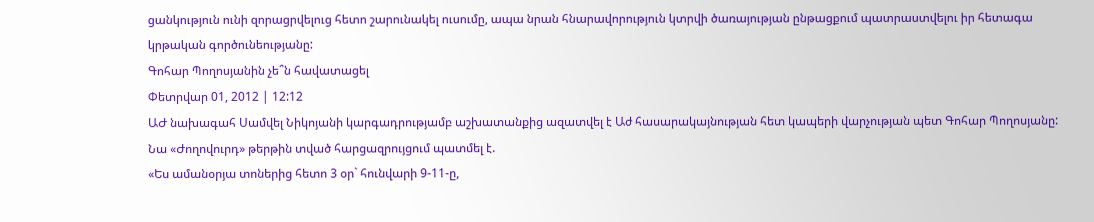ցանկություն ունի զորացրվելուց հետո շարունակել ուսումը, ապա նրան հնարավորություն կտրվի ծառայության ընթացքում պատրաստվելու իր հետագա կրթական գործունեությանը:
Գոհար Պողոսյանին չե՞ն հավատացել
Փետրվար 01, 2012 | 12:12
ԱԺ նախագահ Սամվել Նիկոյանի կարգադրությամբ աշխատանքից ազատվել է Աժ հասարակայնության հետ կապերի վարչության պետ Գոհար Պողոսյանը: Նա «Ժողովուրդ» թերթին տված հարցազրույցում պատմել է.
«Ես ամանօրյա տոներից հետո 3 օր` հունվարի 9-11-ը,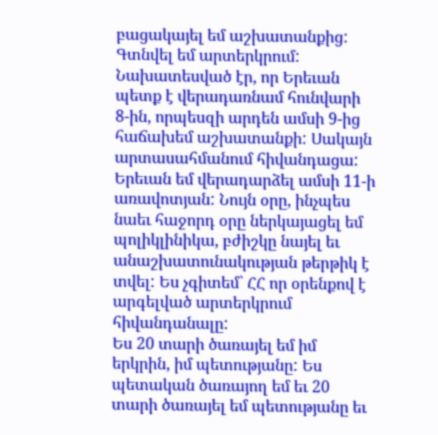բացակայել եմ աշխատանքից: Գտնվել եմ արտերկրում: Նախատեսված էր, որ Երեւան պետք է վերադառնամ հունվարի 8-ին, որպեսզի արդեն ամսի 9-ից հաճախեմ աշխատանքի: Սակայն արտասահմանում հիվանդացա: Երեւան եմ վերադարձել ամսի 11-ի առավոտյան: Նույն օրը, ինչպես նաեւ հաջորդ օրը ներկայացել եմ պոլիկլինիկա, բժիշկը նայել եւ անաշխատունակության թերթիկ է տվել: Ես չգիտեմ` ՀՀ որ օրենքով է արգելված արտերկրում հիվանդանալը:
Ես 20 տարի ծառայել եմ իմ երկրին, իմ պետությանը: Ես պետական ծառայող եմ եւ 20 տարի ծառայել եմ պետությանը եւ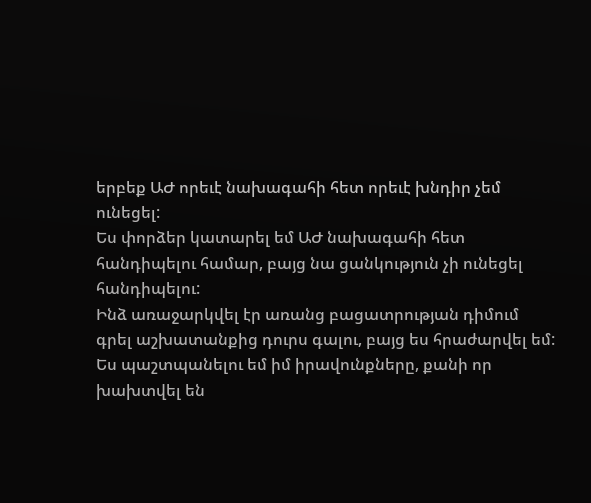երբեք ԱԺ որեւէ նախագահի հետ որեւէ խնդիր չեմ ունեցել:
Ես փորձեր կատարել եմ ԱԺ նախագահի հետ հանդիպելու համար, բայց նա ցանկություն չի ունեցել հանդիպելու:
Ինձ առաջարկվել էր առանց բացատրության դիմում գրել աշխատանքից դուրս գալու, բայց ես հրաժարվել եմ:
Ես պաշտպանելու եմ իմ իրավունքները, քանի որ խախտվել են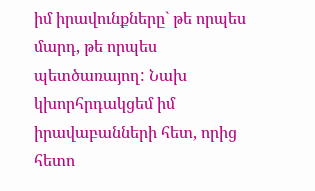իմ իրավունքները` թե որպես մարդ, թե որպես պետծառայող: Նախ կխորհրդակցեմ իմ իրավաբանների հետ, որից հետո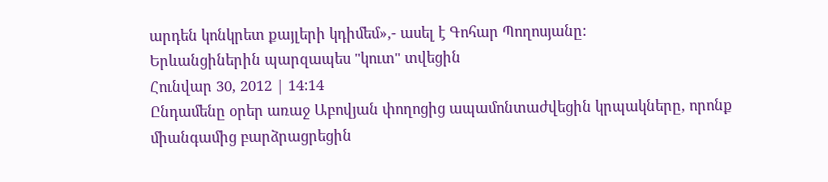արդեն կոնկրետ քայլերի կդիմեմ»,- ասել է Գոհար Պողոսյանը:
Երևանցիներին պարզապես "կուտ" տվեցին
Հունվար 30, 2012 | 14:14
Ընդամենը օրեր առաջ Աբովյան փողոցից ապամոնտաժվեցին կրպակները, որոնք միանգամից բարձրացրեցին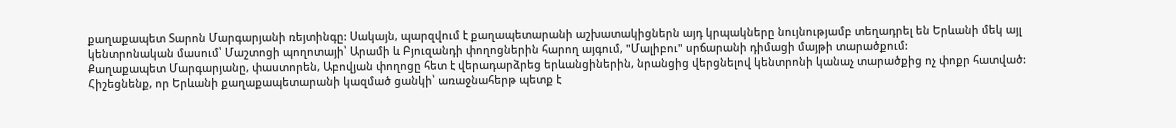քաղաքապետ Տարոն Մարգարյանի ռեյտինգը: Սակայն, պարզվում է քաղապետարանի աշխատակիցներն այդ կրպակները նույնությամբ տեղադրել են Երևանի մեկ այլ կենտրոնական մասում՝ Մաշտոցի պողոտայի՝ Արամի և Բյուզանդի փողոցներին հարող այգում, "Մալիբու" սրճարանի դիմացի մայթի տարածքում:
Քաղաքապետ Մարգարյանը, փաստորեն, Աբովյան փողոցը հետ է վերադարձրեց երևանցիներին, նրանցից վերցնելով կենտրոնի կանաչ տարածքից ոչ փոքր հատված: Հիշեցնենք, որ Երևանի քաղաքապետարանի կազմած ցանկի՝ առաջնահերթ պետք է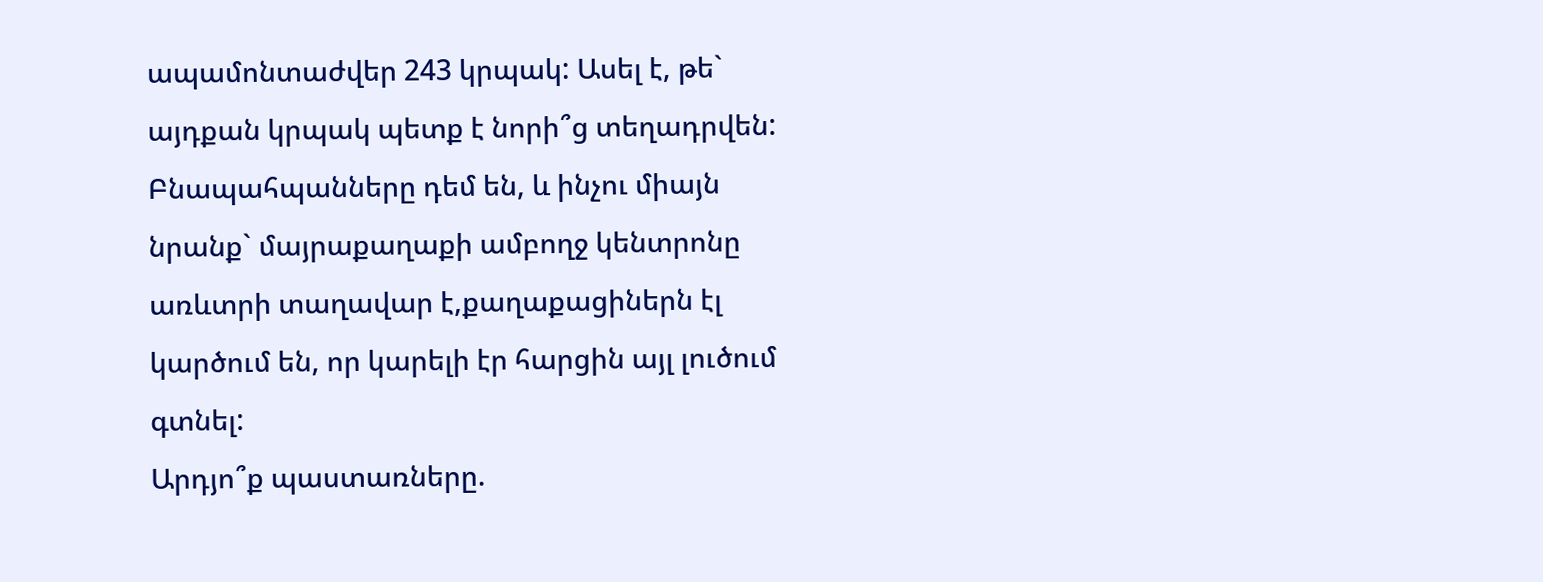ապամոնտաժվեր 243 կրպակ: Ասել է, թե` այդքան կրպակ պետք է նորի՞ց տեղադրվեն:
Բնապահպանները դեմ են, և ինչու միայն նրանք` մայրաքաղաքի ամբողջ կենտրոնը առևտրի տաղավար է,քաղաքացիներն էլ կարծում են, որ կարելի էր հարցին այլ լուծում գտնել:
Արդյո՞ք պաստառները.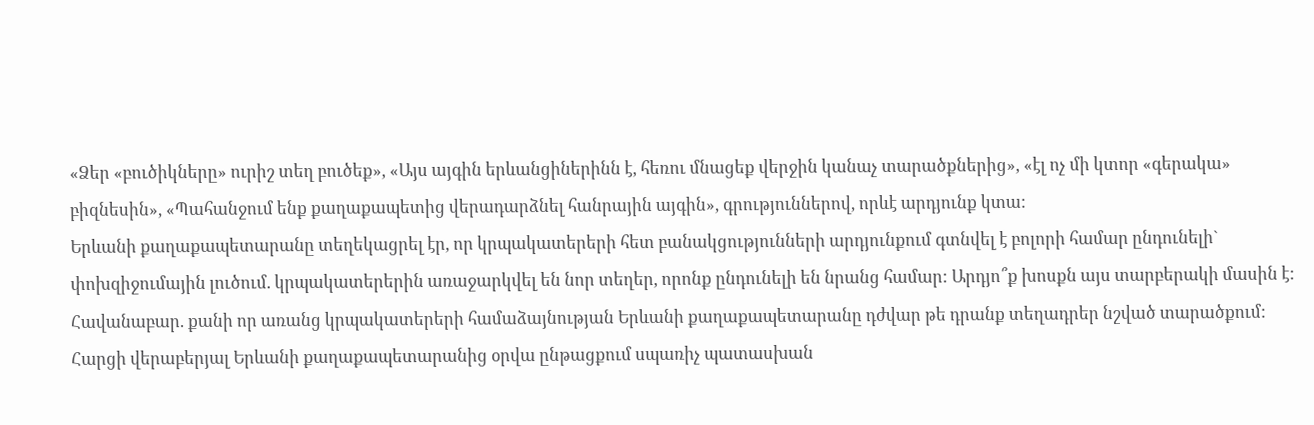«Ձեր «բուծիկները» ուրիշ տեղ բուծեք», «Այս այգին երևանցիներինն է, հեռու մնացեք վերջին կանաչ տարածքներից», «էլ ոչ մի կտոր «գերակա» բիզնեսին», «Պահանջում ենք քաղաքապետից վերադարձնել հանրային այգին», գրություններով, որևէ արդյունք կտա:
Երևանի քաղաքապետարանը տեղեկացրել էր, որ կրպակատերերի հետ բանակցությունների արդյունքում գտնվել է բոլորի համար ընդունելի` փոխզիջումային լուծում. կրպակատերերին առաջարկվել են նոր տեղեր, որոնք ընդունելի են նրանց համար: Արդյո՞ք խոսքն այս տարբերակի մասին է: Հավանաբար. քանի որ առանց կրպակատերերի համաձայնության Երևանի քաղաքապետարանը դժվար թե դրանք տեղադրեր նշված տարածքում:
Հարցի վերաբերյալ Երևանի քաղաքապետարանից օրվա ընթացքում սպառիչ պատասխան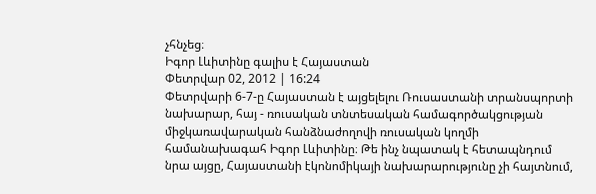չհնչեց։
Իգոր Լևիտինը գալիս է Հայաստան
Փետրվար 02, 2012 | 16:24
Փետրվարի 6-7-ը Հայաստան է այցելելու Ռուսաստանի տրանսպորտի նախարար, հայ - ռուսական տնտեսական համագործակցության միջկառավարական հանձնաժողովի ռուսական կողմի համանախագահ Իգոր Լևիտինը։ Թե ինչ նպատակ է հետապնդում նրա այցը, Հայաստանի էկոնոմիկայի նախարարությունը չի հայտնում,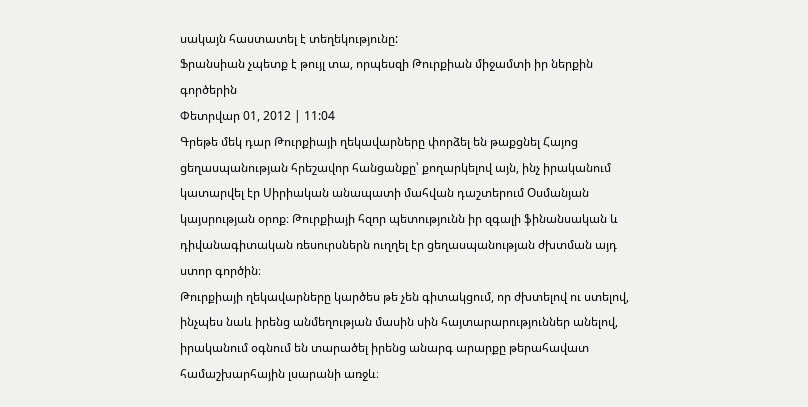սակայն հաստատել է տեղեկությունը:
Ֆրանսիան չպետք է թույլ տա, որպեսզի Թուրքիան միջամտի իր ներքին գործերին
Փետրվար 01, 2012 | 11:04
Գրեթե մեկ դար Թուրքիայի ղեկավարները փորձել են թաքցնել Հայոց ցեղասպանության հրեշավոր հանցանքը՝ քողարկելով այն, ինչ իրականում կատարվել էր Սիրիական անապատի մահվան դաշտերում Օսմանյան կայսրության օրոք։ Թուրքիայի հզոր պետությունն իր զգալի ֆինանսական և դիվանագիտական ռեսուրսներն ուղղել էր ցեղասպանության ժխտման այդ ստոր գործին։
Թուրքիայի ղեկավարները կարծես թե չեն գիտակցում, որ ժխտելով ու ստելով, ինչպես նաև իրենց անմեղության մասին սին հայտարարություններ անելով, իրականում օգնում են տարածել իրենց անարգ արարքը թերահավատ համաշխարհային լսարանի առջև։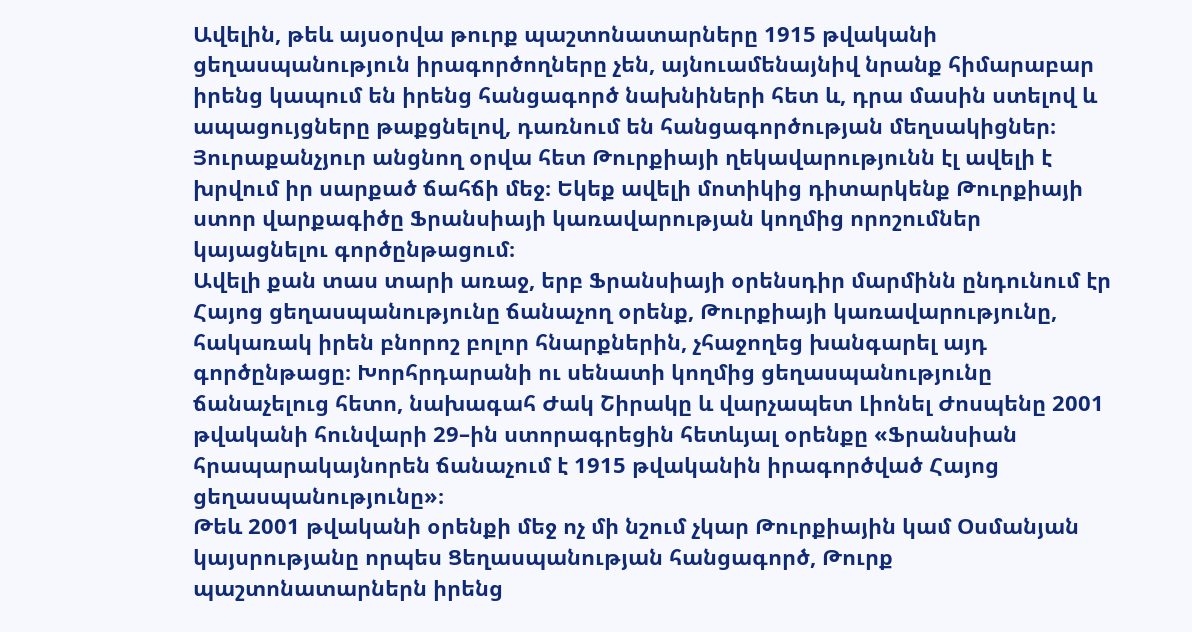Ավելին, թեև այսօրվա թուրք պաշտոնատարները 1915 թվականի ցեղասպանություն իրագործողները չեն, այնուամենայնիվ նրանք հիմարաբար իրենց կապում են իրենց հանցագործ նախնիների հետ և, դրա մասին ստելով և ապացույցները թաքցնելով, դառնում են հանցագործության մեղսակիցներ։
Յուրաքանչյուր անցնող օրվա հետ Թուրքիայի ղեկավարությունն էլ ավելի է խրվում իր սարքած ճահճի մեջ։ Եկեք ավելի մոտիկից դիտարկենք Թուրքիայի ստոր վարքագիծը Ֆրանսիայի կառավարության կողմից որոշումներ կայացնելու գործընթացում։
Ավելի քան տաս տարի առաջ, երբ Ֆրանսիայի օրենսդիր մարմինն ընդունում էր Հայոց ցեղասպանությունը ճանաչող օրենք, Թուրքիայի կառավարությունը, հակառակ իրեն բնորոշ բոլոր հնարքներին, չհաջողեց խանգարել այդ գործընթացը։ Խորհրդարանի ու սենատի կողմից ցեղասպանությունը ճանաչելուց հետո, նախագահ Ժակ Շիրակը և վարչապետ Լիոնել Ժոսպենը 2001 թվականի հունվարի 29–ին ստորագրեցին հետևյալ օրենքը «Ֆրանսիան հրապարակայնորեն ճանաչում է 1915 թվականին իրագործված Հայոց ցեղասպանությունը»։
Թեև 2001 թվականի օրենքի մեջ ոչ մի նշում չկար Թուրքիային կամ Օսմանյան կայսրությանը որպես Ցեղասպանության հանցագործ, Թուրք պաշտոնատարներն իրենց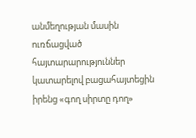անմեղության մասին ուռճացված հայտարարություններ կատարելով բացահայտեցին իրենց «գող սիրտը դող»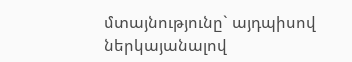մտայնությունը` այդպիսով ներկայանալով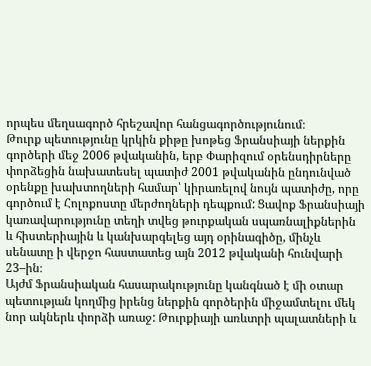որպես մեղսագործ հրեշավոր հանցագործությունում։
Թուրք պետությունը կրկին քիթը խոթեց Ֆրանսիայի ներքին գործերի մեջ 2006 թվականին, երբ Փարիզում օրենսդիրները փորձեցին նախատեսել պատիժ 2001 թվականին ընդունված օրենքը խախտողների համար՝ կիրառելով նույն պատիժը, որը գործում է Հոլոքոստը մերժողների դեպքում: Ցավոք Ֆրանսիայի կառավարությունը տեղի տվեց թուրքական սպառնալիքներին և հիստերիային և կանխարգելեց այդ օրինագիծը, մինչև սենատը ի վերջո հաստատեց այն 2012 թվականի հունվարի 23–ին։
Այժմ Ֆրանսիական հասարակությունը կանգնած է մի օտար պետության կողմից իրենց ներքին գործերին միջամտելու մեկ նոր ակներև փորձի առաջ: Թուրքիայի առևտրի պալատների և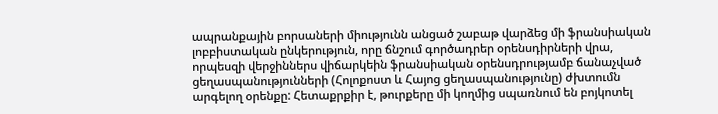ապրանքային բորսաների միությունն անցած շաբաթ վարձեց մի ֆրանսիական լոբբիստական ընկերություն, որը ճնշում գործադրեր օրենսդիրների վրա, որպեսզի վերջիններս վիճարկեին ֆրանսիական օրենսդրությամբ ճանաչված ցեղասպանությունների (Հոլոքոստ և Հայոց ցեղասպանությունը) ժխտումն արգելող օրենքը: Հետաքրքիր է, թուրքերը մի կողմից սպառնում են բոյկոտել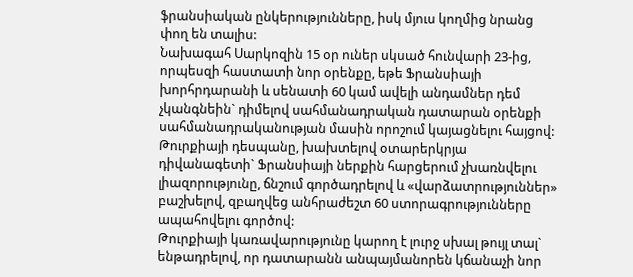ֆրանսիական ընկերությունները, իսկ մյուս կողմից նրանց փող են տալիս:
Նախագահ Սարկոզին 15 օր ուներ սկսած հունվարի 23-ից, որպեսզի հաստատի նոր օրենքը, եթե Ֆրանսիայի խորհրդարանի և սենատի 60 կամ ավելի անդամներ դեմ չկանգնեին` դիմելով սահմանադրական դատարան օրենքի սահմանադրականության մասին որոշում կայացնելու հայցով: Թուրքիայի դեսպանը, խախտելով օտարերկրյա դիվանագետի` Ֆրանսիայի ներքին հարցերում չխառնվելու լիազորությունը, ճնշում գործադրելով և «վարձատրություններ» բաշխելով, զբաղվեց անհրաժեշտ 60 ստորագրությունները ապահովելու գործով:
Թուրքիայի կառավարությունը կարող է լուրջ սխալ թույլ տալ` ենթադրելով, որ դատարանն անպայմանորեն կճանաչի նոր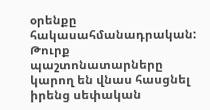օրենքը հակասահմանադրական: Թուրք պաշտոնատարները կարող են վնաս հասցնել իրենց սեփական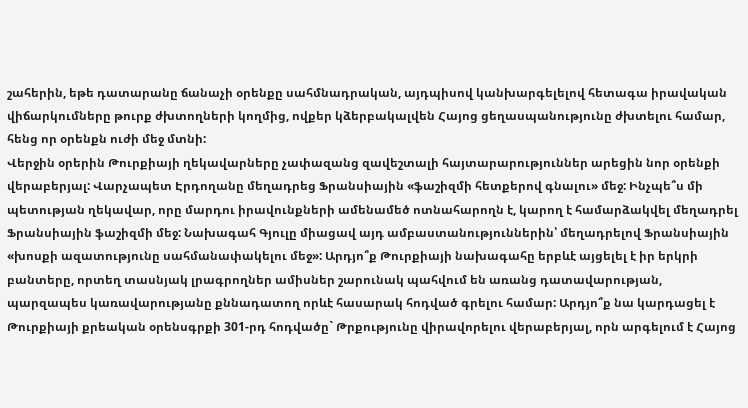շահերին, եթե դատարանը ճանաչի օրենքը սահմնադրական, այդպիսով կանխարգելելով հետագա իրավական վիճարկումները թուրք ժխտողների կողմից, ովքեր կձերբակալվեն Հայոց ցեղասպանությունը ժխտելու համար, հենց որ օրենքն ուժի մեջ մտնի:
Վերջին օրերին Թուրքիայի ղեկավարները չափազանց զավեշտալի հայտարարություններ արեցին նոր օրենքի վերաբերյալ: Վարչապետ Էրդողանը մեղադրեց Ֆրանսիային «ֆաշիզմի հետքերով գնալու» մեջ: Ինչպե՞ս մի պետության ղեկավար, որը մարդու իրավունքների ամենամեծ ոտնահարողն է, կարող է համարձակվել մեղադրել Ֆրանսիային ֆաշիզմի մեջ: Նախագահ Գյուլը միացավ այդ ամբաստանություններին՝ մեղադրելով Ֆրանսիային «խոսքի ազատությունը սահմանափակելու մեջ»: Արդյո՞ք Թուրքիայի նախագահը երբևէ այցելել է իր երկրի բանտերը, որտեղ տասնյակ լրագրողներ ամիսներ շարունակ պահվում են առանց դատավարության, պարզապես կառավարությանը քննադատող որևէ հասարակ հոդված գրելու համար: Արդյո՞ք նա կարդացել է Թուրքիայի քրեական օրենսգրքի 301-րդ հոդվածը` Թրքությունը վիրավորելու վերաբերյալ, որն արգելում է Հայոց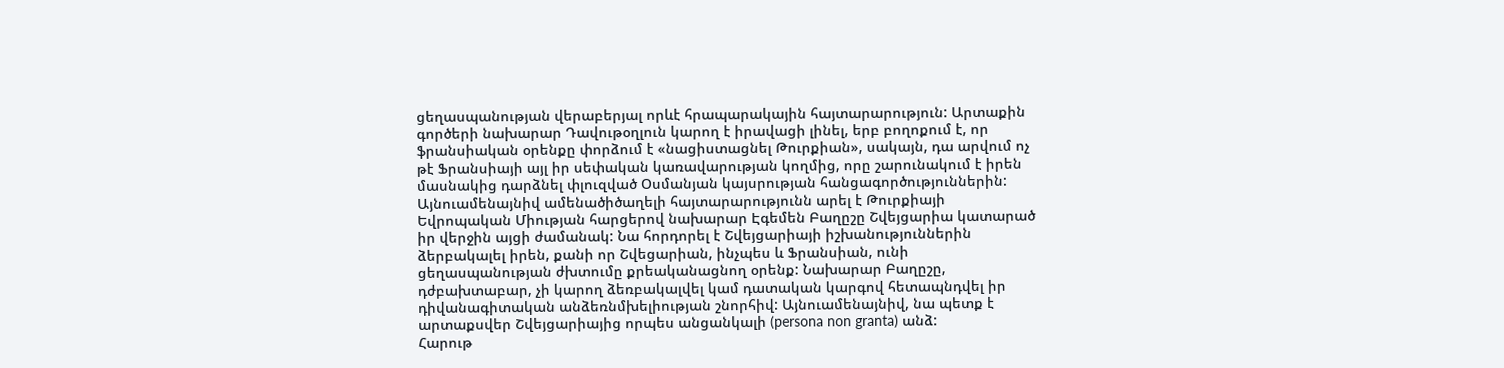ցեղասպանության վերաբերյալ որևէ հրապարակային հայտարարություն: Արտաքին գործերի նախարար Դավութօղլուն կարող է իրավացի լինել, երբ բողոքում է, որ ֆրանսիական օրենքը փորձում է «նացիստացնել Թուրքիան», սակայն, դա արվում ոչ թէ Ֆրանսիայի այլ իր սեփական կառավարության կողմից, որը շարունակում է իրեն մասնակից դարձնել փլուզված Օսմանյան կայսրության հանցագործություններին:
Այնուամենայնիվ ամենածիծաղելի հայտարարությունն արել է Թուրքիայի Եվրոպական Միության հարցերով նախարար Էգեմեն Բաղըշը Շվեյցարիա կատարած իր վերջին այցի ժամանակ: Նա հորդորել է Շվեյցարիայի իշխանություններին ձերբակալել իրեն, քանի որ Շվեցարիան, ինչպես և Ֆրանսիան, ունի ցեղասպանության ժխտումը քրեականացնող օրենք: Նախարար Բաղըշը, դժբախտաբար, չի կարող ձեռբակալվել կամ դատական կարգով հետապնդվել իր դիվանագիտական անձեռնմխելիության շնորհիվ: Այնուամենայնիվ, նա պետք է արտաքսվեր Շվեյցարիայից որպես անցանկալի (persona non granta) անձ:
Հարութ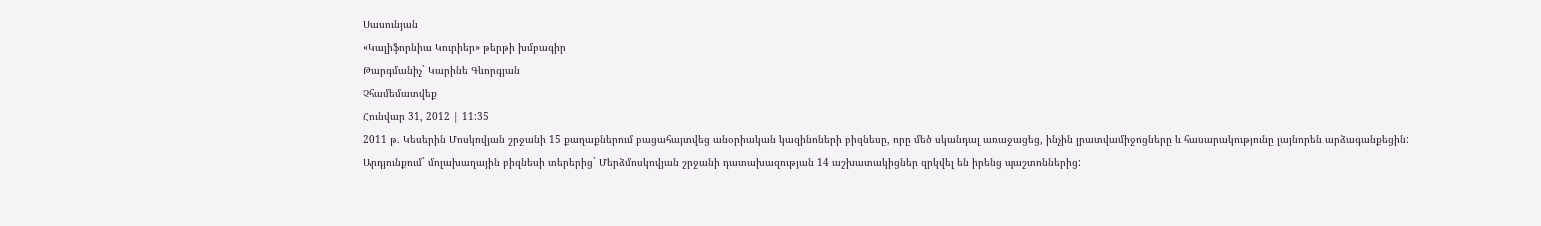Սասունյան
«Կալիֆորնիա Կուրիեր» թերթի խմբագիր
Թարգմանիչ` Կարինե Գևորգյան
Չհամեմատվեք
Հունվար 31, 2012 | 11:35
2011 թ. Կեսերին Մոսկովյան շրջանի 15 քաղաքներում բացահայտվեց անօրիական կազինոների բիզնեսը, որը մեծ սկանդալ առաջացեց, ինչին լրատվամիջոցները և հասարակությունը լայնորեն արձագանքեցին:
Արդյունքում` մոլախաղային բիզնեսի տերերից` Մերձմոսկովյան շրջանի դատախազության 14 աշխատակիցներ զրկվել են իրենց պաշտոններից: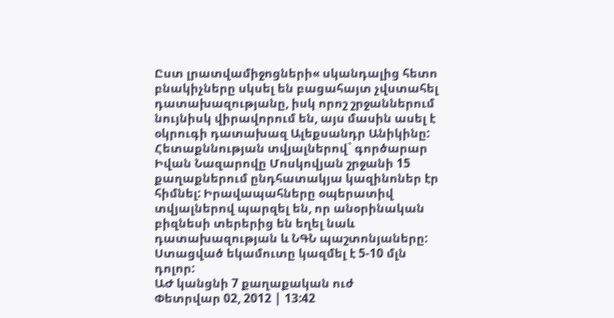Ըստ լրատվամիջոցների« սկանդալից հետո բնակիչները սկսել են բացահայտ չվստահել դատախազությանը, իսկ որոշ շրջաններում նույնիսկ վիրավորում են, այս մասին ասել է օկրուգի դատախազ Ալեքսանդր Անիկինը:
Հետաքննության տվյալներով` գործարար Իվան Նազարովը Մոսկովյան շրջանի 15 քաղաքներում ընդհատակյա կազինոներ էր հիմնել: Իրավապահները օպերատիվ տվյալներով պարզել են, որ անօրինական բիզնեսի տերերից են եղել նաև դատախազության և ՆԳՆ պաշտոնյաները: Ստացված եկամուտը կազմել է 5-10 մլն դոլոր:
ԱԺ կանցնի 7 քաղաքական ուժ
Փետրվար 02, 2012 | 13:42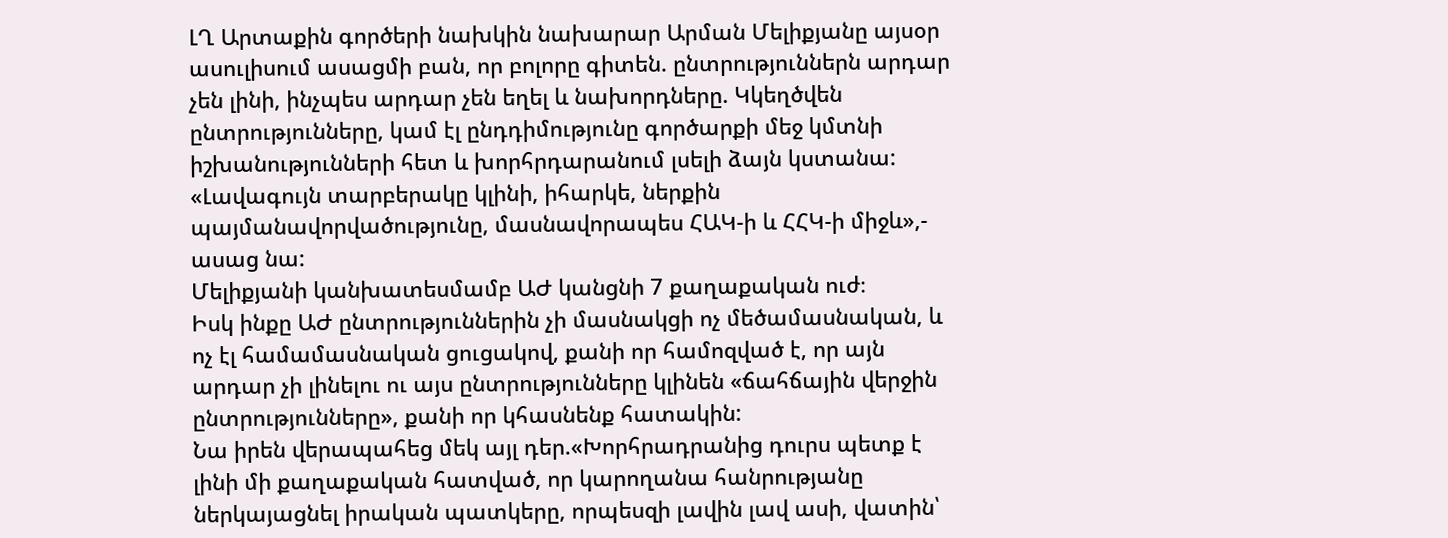ԼՂ Արտաքին գործերի նախկին նախարար Արման Մելիքյանը այսօր ասուլիսում ասացմի բան, որ բոլորը գիտեն. ընտրություններն արդար չեն լինի, ինչպես արդար չեն եղել և նախորդները. Կկեղծվեն ընտրությունները, կամ էլ ընդդիմությունը գործարքի մեջ կմտնի իշխանությունների հետ և խորհրդարանում լսելի ձայն կստանա:
«Լավագույն տարբերակը կլինի, իհարկե, ներքին պայմանավորվածությունը, մասնավորապես ՀԱԿ-ի և ՀՀԿ-ի միջև»,- ասաց նա:
Մելիքյանի կանխատեսմամբ ԱԺ կանցնի 7 քաղաքական ուժ։
Իսկ ինքը ԱԺ ընտրություններին չի մասնակցի ոչ մեծամասնական, և ոչ էլ համամասնական ցուցակով, քանի որ համոզված է, որ այն արդար չի լինելու ու այս ընտրությունները կլինեն «ճահճային վերջին ընտրությունները», քանի որ կհասնենք հատակին:
Նա իրեն վերապահեց մեկ այլ դեր.«Խորհրադրանից դուրս պետք է լինի մի քաղաքական հատված, որ կարողանա հանրությանը ներկայացնել իրական պատկերը, որպեսզի լավին լավ ասի, վատին՝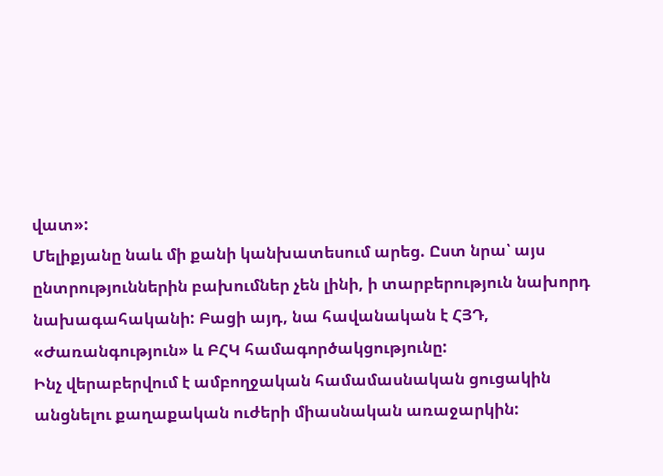վատ»:
Մելիքյանը նաև մի քանի կանխատեսում արեց. Ըստ նրա՝ այս ընտրություններին բախումներ չեն լինի, ի տարբերություն նախորդ նախագահականի: Բացի այդ, նա հավանական է ՀՅԴ, «Ժառանգություն» և ԲՀԿ համագործակցությունը:
Ինչ վերաբերվում է ամբողջական համամասնական ցուցակին անցնելու քաղաքական ուժերի միասնական առաջարկին: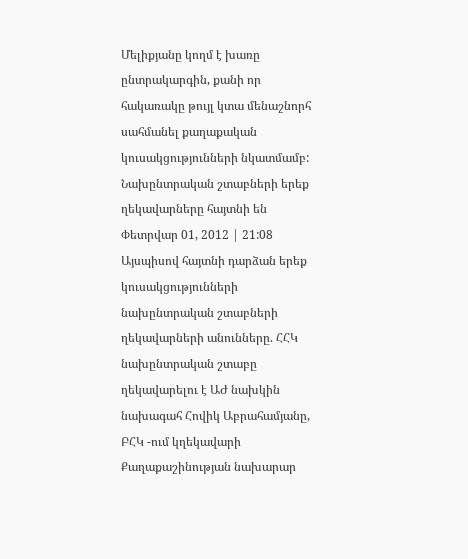Մելիքյանը կողմ է խառը ընտրակարգին, քանի որ հակառակը թույլ կտա մենաշնորհ սահմանել քաղաքական կուսակցությունների նկատմամբ:
Նախընտրական շտաբների երեք ղեկավարները հայտնի են
Փետրվար 01, 2012 | 21:08
Այսպիսով հայտնի դարձան երեք կուսակցությունների նախընտրական շտաբների ղեկավարների անունները. ՀՀԿ նախընտրական շտաբը ղեկավարելու է ԱԺ նախկին նախագահ Հովիկ Աբրահամյանը, ԲՀԿ -ում կղեկավարի Քաղաքաշինության նախարար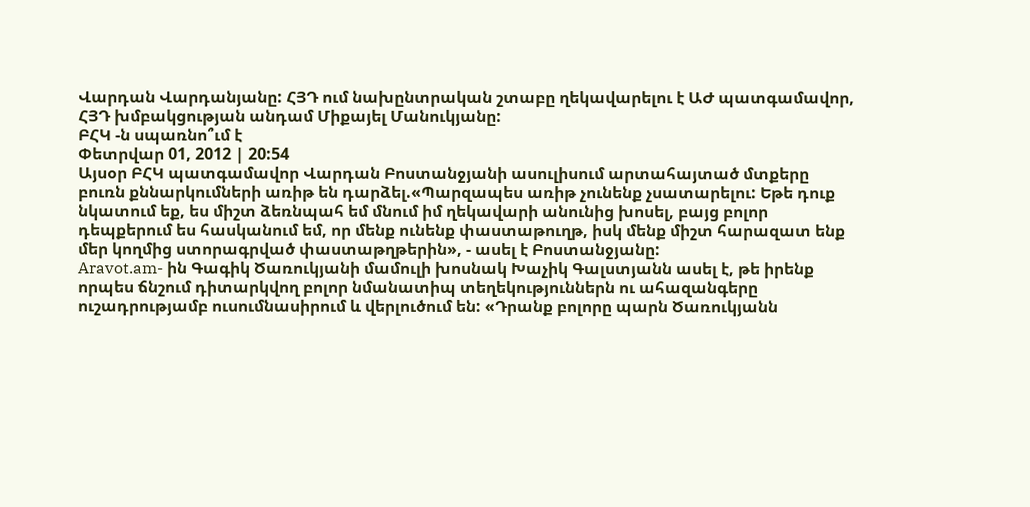Վարդան Վարդանյանը: ՀՅԴ ում նախընտրական շտաբը ղեկավարելու է ԱԺ պատգամավոր, ՀՅԴ խմբակցության անդամ Միքայել Մանուկյանը:
ԲՀԿ -ն սպառնո՞ւմ է
Փետրվար 01, 2012 | 20:54
Այսօր ԲՀԿ պատգամավոր Վարդան Բոստանջյանի ասուլիսում արտահայտած մտքերը բուռն քննարկումների առիթ են դարձել.«Պարզապես առիթ չունենք չսատարելու: Եթե դուք նկատում եք, ես միշտ ձեռնպահ եմ մնում իմ ղեկավարի անունից խոսել, բայց բոլոր դեպքերում ես հասկանում եմ, որ մենք ունենք փաստաթուղթ, իսկ մենք միշտ հարազատ ենք մեր կողմից ստորագրված փաստաթղթերին», - ասել է Բոստանջյանը:
Aravot.am- ին Գագիկ Ծառուկյանի մամուլի խոսնակ Խաչիկ Գալստյանն ասել է, թե իրենք որպես ճնշում դիտարկվող բոլոր նմանատիպ տեղեկություններն ու ահազանգերը ուշադրությամբ ուսումնասիրում և վերլուծում են: «Դրանք բոլորը պարն Ծառուկյանն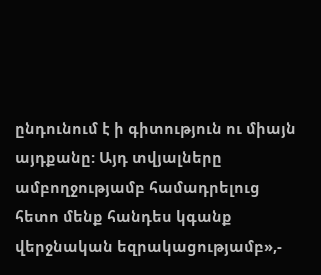ընդունում է ի գիտություն ու միայն այդքանը: Այդ տվյալները ամբողջությամբ համադրելուց հետո մենք հանդես կգանք վերջնական եզրակացությամբ»,-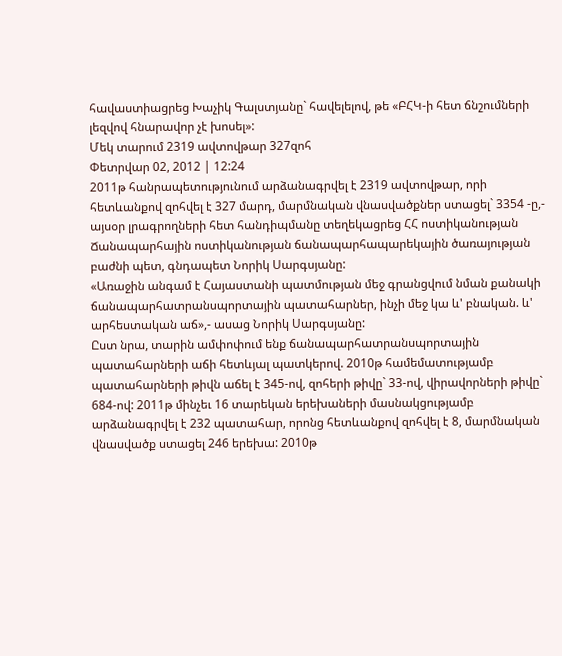հավաստիացրեց Խաչիկ Գալստյանը` հավելելով, թե «ԲՀԿ-ի հետ ճնշումների լեզվով հնարավոր չէ խոսել»:
Մեկ տարում 2319 ավտովթար 327զոհ
Փետրվար 02, 2012 | 12:24
2011թ հանրապետությունում արձանագրվել է 2319 ավտովթար, որի հետևանքով զոհվել է 327 մարդ, մարմնական վնասվածքներ ստացել` 3354 -ը,- այսօր լրագրողների հետ հանդիպմանը տեղեկացրեց ՀՀ ոստիկանության Ճանապարհային ոստիկանության ճանապարհապարեկային ծառայության բաժնի պետ, գնդապետ Նորիկ Սարգսյանը:
«Առաջին անգամ է Հայաստանի պատմության մեջ գրանցվում նման քանակի ճանապարհատրանսպորտային պատահարներ, ինչի մեջ կա և' բնական. և' արհեստական աճ»,- ասաց Նորիկ Սարգսյանը:
Ըստ նրա, տարին ամփոփում ենք ճանապարհատրանսպորտային պատահարների աճի հետևյալ պատկերով. 2010թ համեմատությամբ պատահարների թիվն աճել է 345-ով, զոհերի թիվը` 33-ով, վիրավորների թիվը` 684-ով: 2011թ մինչեւ 16 տարեկան երեխաների մասնակցությամբ արձանագրվել է 232 պատահար, որոնց հետևանքով զոհվել է 8, մարմնական վնասվածք ստացել 246 երեխա: 2010թ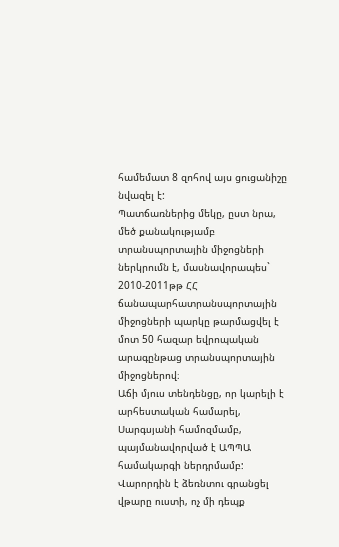համեմատ 8 զոհով այս ցուցանիշը նվազել է:
Պատճառներից մեկը, ըստ նրա, մեծ քանակությամբ տրանսպորտային միջոցների ներկրումն է, մասնավորապես` 2010-2011թթ ՀՀ ճանապարհատրանսպորտային միջոցների պարկը թարմացվել է մոտ 50 հազար եվրոպական արագընթաց տրանսպորտային միջոցներով։
Աճի մյուս տենդենցը, որ կարելի է արհեստական համարել, Սարգսյանի համոզմամբ, պայմանավորված է ԱՊՊԱ համակարգի ներդրմամբ: Վարորդին է ձեռնտու գրանցել վթարը ուստի, ոչ մի դեպք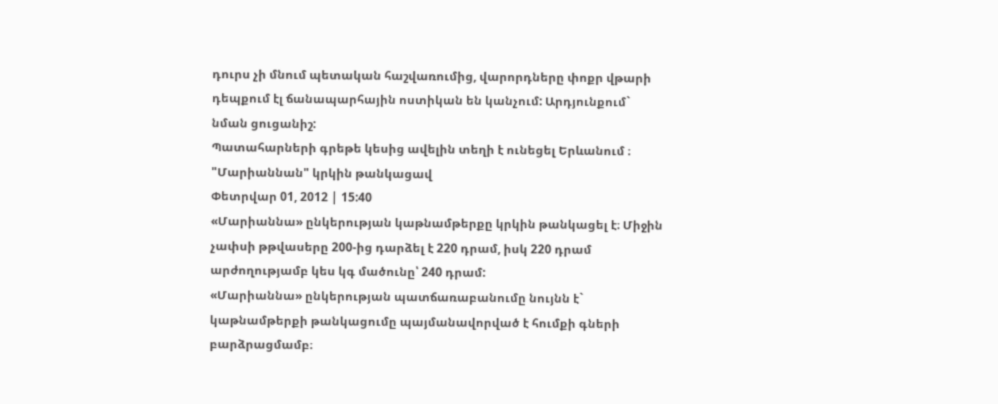դուրս չի մնում պետական հաշվառումից, վարորդները փոքր վթարի դեպքում էլ ճանապարհային ոստիկան են կանչում: Արդյունքում` նման ցուցանիշ:
Պատահարների գրեթե կեսից ավելին տեղի է ունեցել Երևանում ։
"Մարիաննան" կրկին թանկացավ
Փետրվար 01, 2012 | 15:40
«Մարիաննա» ընկերության կաթնամթերքը կրկին թանկացել է։ Միջին չափսի թթվասերը 200-ից դարձել է 220 դրամ, իսկ 220 դրամ արժողությամբ կես կգ մածունը՝ 240 դրամ:
«Մարիաննա» ընկերության պատճառաբանումը նույնն է` կաթնամթերքի թանկացումը պայմանավորված է հումքի գների բարձրացմամբ։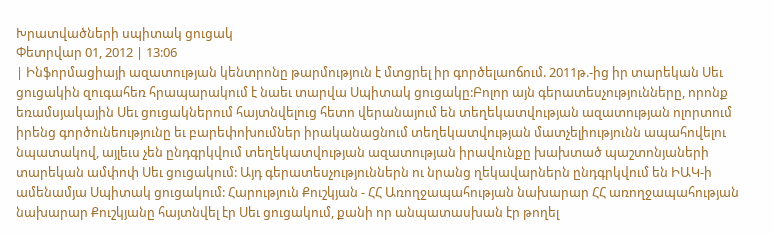Խրատվածների սպիտակ ցուցակ
Փետրվար 01, 2012 | 13:06
| Ինֆորմացիայի ազատության կենտրոնը թարմություն է մտցրել իր գործելաոճում. 2011թ.-ից իր տարեկան Սեւ ցուցակին զուգահեռ հրապարակում է նաեւ տարվա Սպիտակ ցուցակը:Բոլոր այն գերատեսչությունները, որոնք եռամսյակային Սեւ ցուցակներում հայտնվելուց հետո վերանայում են տեղեկատվության ազատության ոլորտում իրենց գործունեությունը եւ բարեփոխումներ իրականացնում տեղեկատվության մատչելիությունն ապահովելու նպատակով, այլեւս չեն ընդգրկվում տեղեկատվության ազատության իրավունքը խախտած պաշտոնյաների տարեկան ամփոփ Սեւ ցուցակում: Այդ գերատեսչություններն ու նրանց ղեկավարներն ընդգրկվում են ԻԱԿ-ի ամենամյա Սպիտակ ցուցակում: Հարություն Քուշկյան - ՀՀ Առողջապահության նախարար ՀՀ առողջապահության նախարար Քուշկյանը հայտնվել էր Սեւ ցուցակում, քանի որ անպատասխան էր թողել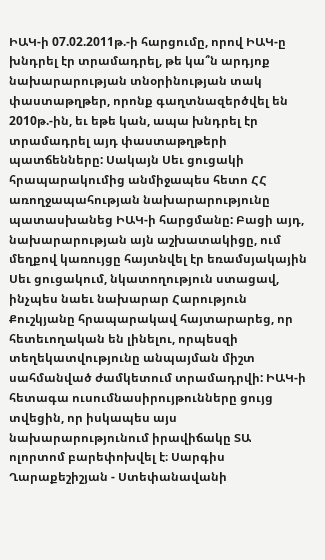ԻԱԿ-ի 07.02.2011թ.-ի հարցումը, որով ԻԱԿ-ը խնդրել էր տրամադրել, թե կա՞ն արդյոք նախարարության տնօրինության տակ փաստաթղթեր, որոնք գաղտնազերծվել են 2010թ.-ին, եւ եթե կան, ապա խնդրել էր տրամադրել այդ փաստաթղթերի պատճենները: Սակայն Սեւ ցուցակի հրապարակումից անմիջապես հետո ՀՀ առողջապահության նախարարությունը պատասխանեց ԻԱԿ-ի հարցմանը: Բացի այդ, նախարարության այն աշխատակիցը, ում մեղքով կառույցը հայտնվել էր եռամսյակային Սեւ ցուցակում, նկատողություն ստացավ, ինչպես նաեւ նախարար Հարություն Քուշկյանը հրապարակավ հայտարարեց, որ հետեւողական են լինելու, որպեսզի տեղեկատվությունը անպայման միշտ սահմանված ժամկետում տրամադրվի: ԻԱԿ-ի հետագա ուսումնասիրույթունները ցույց տվեցին, որ իսկապես այս նախարարությունում իրավիճակը ՏԱ ոլորտոմ բարեփոխվել է։ Սարգիս Ղարաքեշիշյան - Ստեփանավանի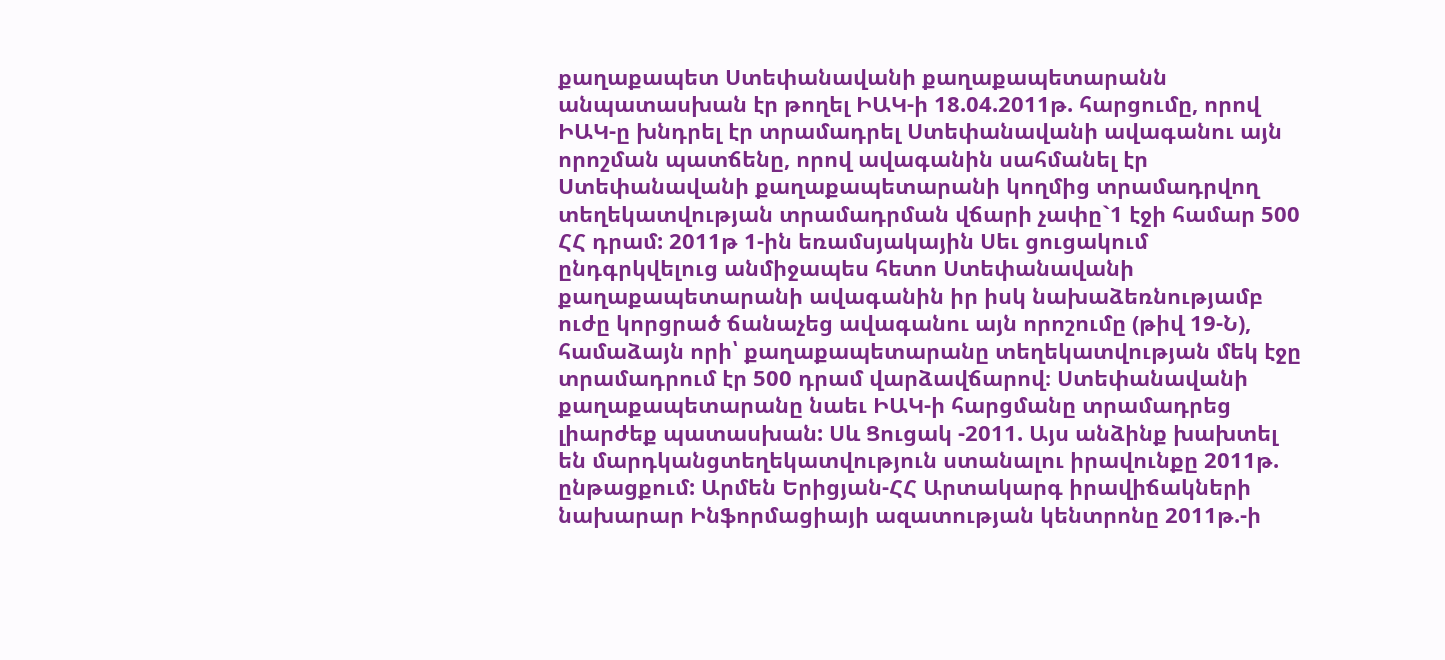քաղաքապետ Ստեփանավանի քաղաքապետարանն անպատասխան էր թողել ԻԱԿ-ի 18.04.2011թ. հարցումը, որով ԻԱԿ-ը խնդրել էր տրամադրել Ստեփանավանի ավագանու այն որոշման պատճենը, որով ավագանին սահմանել էր Ստեփանավանի քաղաքապետարանի կողմից տրամադրվող տեղեկատվության տրամադրման վճարի չափը`1 էջի համար 500 ՀՀ դրամ: 2011թ 1-ին եռամսյակային Սեւ ցուցակում ընդգրկվելուց անմիջապես հետո Ստեփանավանի քաղաքապետարանի ավագանին իր իսկ նախաձեռնությամբ ուժը կորցրած ճանաչեց ավագանու այն որոշումը (թիվ 19-Ն), համաձայն որի՝ քաղաքապետարանը տեղեկատվության մեկ էջը տրամադրում էր 500 դրամ վարձավճարով։ Ստեփանավանի քաղաքապետարանը նաեւ ԻԱԿ-ի հարցմանը տրամադրեց լիարժեք պատասխան: Սև Ցուցակ -2011. Այս անձինք խախտել են մարդկանցտեղեկատվություն ստանալու իրավունքը 2011թ. ընթացքում: Արմեն Երիցյան-ՀՀ Արտակարգ իրավիճակների նախարար Ինֆորմացիայի ազատության կենտրոնը 2011թ.-ի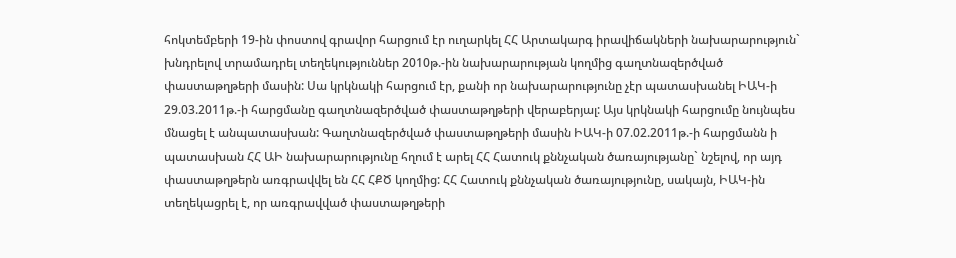հոկտեմբերի 19-ին փոստով գրավոր հարցում էր ուղարկել ՀՀ Արտակարգ իրավիճակների նախարարություն` խնդրելով տրամադրել տեղեկություններ 2010թ.-ին նախարարության կողմից գաղտնազերծված փաստաթղթերի մասին: Սա կրկնակի հարցում էր, քանի որ նախարարությունը չէր պատասխանել ԻԱԿ-ի 29.03.2011թ.-ի հարցմանը գաղտնազերծված փաստաթղթերի վերաբերյալ: Այս կրկնակի հարցումը նույնպես մնացել է անպատասխան: Գաղտնազերծված փաստաթղթերի մասին ԻԱԿ-ի 07.02.2011թ.-ի հարցմանն ի պատասխան ՀՀ ԱԻ նախարարությունը հղում է արել ՀՀ Հատուկ քննչական ծառայությանը` նշելով, որ այդ փաստաթղթերն առգրավվել են ՀՀ ՀՔԾ կողմից: ՀՀ Հատուկ քննչական ծառայությունը, սակայն, ԻԱԿ-ին տեղեկացրել է, որ առգրավված փաստաթղթերի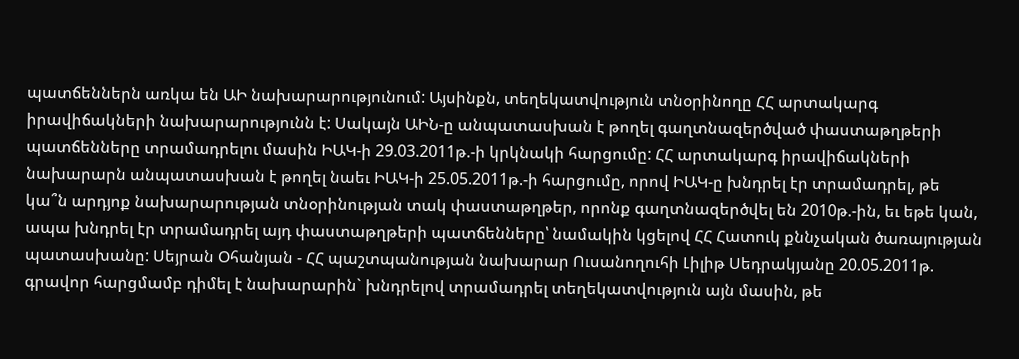պատճեններն առկա են ԱԻ նախարարությունում: Այսինքն, տեղեկատվություն տնօրինողը ՀՀ արտակարգ իրավիճակների նախարարությունն է: Սակայն ԱԻՆ-ը անպատասխան է թողել գաղտնազերծված փաստաթղթերի պատճենները տրամադրելու մասին ԻԱԿ-ի 29.03.2011թ.-ի կրկնակի հարցումը: ՀՀ արտակարգ իրավիճակների նախարարն անպատասխան է թողել նաեւ ԻԱԿ-ի 25.05.2011թ.-ի հարցումը, որով ԻԱԿ-ը խնդրել էր տրամադրել, թե կա՞ն արդյոք նախարարության տնօրինության տակ փաստաթղթեր, որոնք գաղտնազերծվել են 2010թ.-ին, եւ եթե կան, ապա խնդրել էր տրամադրել այդ փաստաթղթերի պատճենները՝ նամակին կցելով ՀՀ Հատուկ քննչական ծառայության պատասխանը: Սեյրան Օհանյան - ՀՀ պաշտպանության նախարար Ուսանողուհի Լիլիթ Սեդրակյանը 20.05.2011թ. գրավոր հարցմամբ դիմել է նախարարին` խնդրելով տրամադրել տեղեկատվություն այն մասին, թե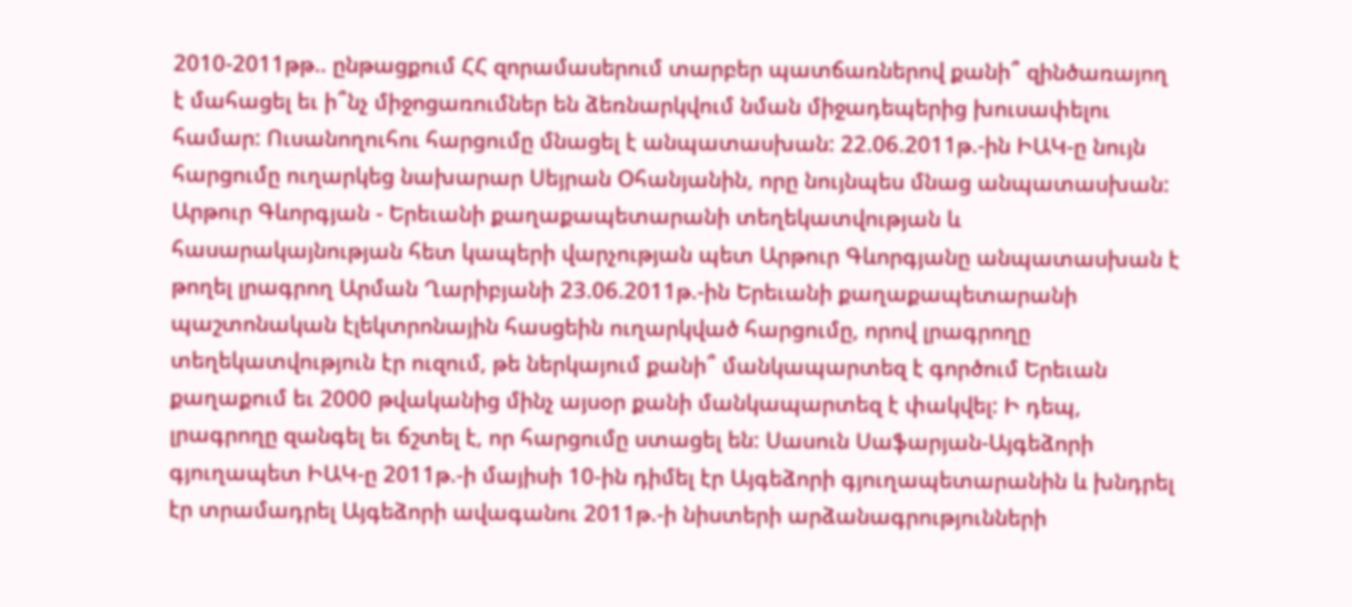2010-2011թթ.. ընթացքում ՀՀ զորամասերում տարբեր պատճառներով քանի՞ զինծառայող է մահացել եւ ի՞նչ միջոցառումներ են ձեռնարկվում նման միջադեպերից խուսափելու համար: Ուսանողուհու հարցումը մնացել է անպատասխան: 22.06.2011թ.-ին ԻԱԿ-ը նույն հարցումը ուղարկեց նախարար Սեյրան Օհանյանին, որը նույնպես մնաց անպատասխան: Արթուր Գևորգյան - Երեւանի քաղաքապետարանի տեղեկատվության և հասարակայնության հետ կապերի վարչության պետ Արթուր Գևորգյանը անպատասխան է թողել լրագրող Արման Ղարիբյանի 23.06.2011թ.-ին Երեւանի քաղաքապետարանի պաշտոնական էլեկտրոնային հասցեին ուղարկված հարցումը, որով լրագրողը տեղեկատվություն էր ուզում, թե ներկայում քանի՞ մանկապարտեզ է գործում Երեւան քաղաքում եւ 2000 թվականից մինչ այսօր քանի մանկապարտեզ է փակվել: Ի դեպ, լրագրողը զանգել եւ ճշտել է, որ հարցումը ստացել են: Սասուն Սաֆարյան-Այգեձորի գյուղապետ ԻԱԿ-ը 2011թ.-ի մայիսի 10-ին դիմել էր Այգեձորի գյուղապետարանին և խնդրել էր տրամադրել Այգեձորի ավագանու 2011թ.-ի նիստերի արձանագրությունների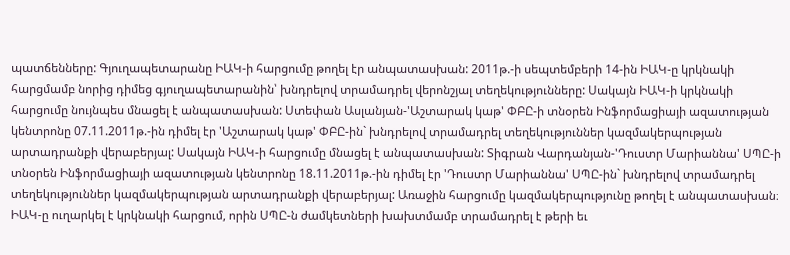պատճենները: Գյուղապետարանը ԻԱԿ-ի հարցումը թողել էր անպատասխան: 2011թ.-ի սեպտեմբերի 14-ին ԻԱԿ-ը կրկնակի հարցմամբ նորից դիմեց գյուղապետարանին՝ խնդրելով տրամադրել վերոնշյալ տեղեկությունները: Սակայն ԻԱԿ-ի կրկնակի հարցումը նույնպես մնացել է անպատասխան: Ստեփան Ասլանյան-'Աշտարակ կաթ' ՓԲԸ-ի տնօրեն Ինֆորմացիայի ազատության կենտրոնը 07.11.2011թ.-ին դիմել էր 'Աշտարակ կաթ' ՓԲԸ-ին` խնդրելով տրամադրել տեղեկություններ կազմակերպության արտադրանքի վերաբերյալ: Սակայն ԻԱԿ-ի հարցումը մնացել է անպատասխան: Տիգրան Վարդանյան-'Դուստր Մարիաննա' ՍՊԸ-ի տնօրեն Ինֆորմացիայի ազատության կենտրոնը 18.11.2011թ.-ին դիմել էր 'Դուստր Մարիաննա' ՍՊԸ-ին` խնդրելով տրամադրել տեղեկություններ կազմակերպության արտադրանքի վերաբերյալ: Առաջին հարցումը կազմակերպությունը թողել է անպատասխան։ ԻԱԿ-ը ուղարկել է կրկնակի հարցում, որին ՍՊԸ-ն ժամկետների խախտմամբ տրամադրել է թերի եւ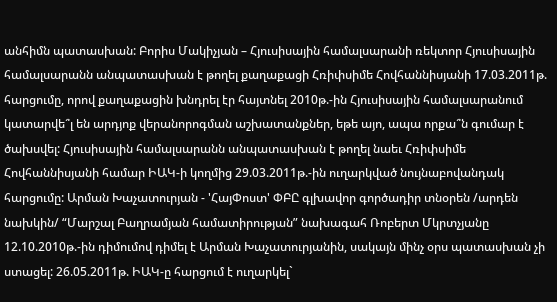անհիմն պատասխան: Բորիս Մակիչյան – Հյուսիսային համալսարանի ռեկտոր Հյուսիսային համալսարանն անպատասխան է թողել քաղաքացի Հռիփսիմե Հովհաննիսյանի 17.03.2011թ. հարցումը, որով քաղաքացին խնդրել էր հայտնել 2010թ.-ին Հյուսիսային համալսարանում կատարվե՞լ են արդյոք վերանորոգման աշխատանքներ, եթե այո, ապա որքա՞ն գումար է ծախսվել: Հյուսիսային համալսարանն անպատասխան է թողել նաեւ Հռիփսիմե Հովհաննիսյանի համար ԻԱԿ-ի կողմից 29.03.2011թ.-ին ուղարկված նույնաբովանդակ հարցումը: Արման Խաչատուրյան - 'ՀայՓոստ' ՓԲԸ գլխավոր գործադիր տնօրեն /արդեն նախկին/ “Մարշալ Բաղրամյան համատիրության” նախագահ Ռոբերտ Մկրտչյանը 12.10.2010թ.-ին դիմումով դիմել է Արման Խաչատուրյանին, սակայն մինչ օրս պատասխան չի ստացել: 26.05.2011թ. ԻԱԿ-ը հարցում է ուղարկել`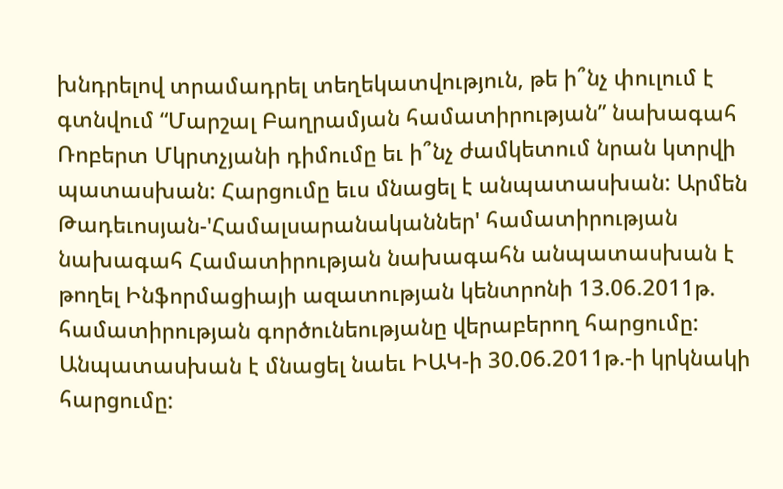խնդրելով տրամադրել տեղեկատվություն, թե ի՞նչ փուլում է գտնվում “Մարշալ Բաղրամյան համատիրության” նախագահ Ռոբերտ Մկրտչյանի դիմումը եւ ի՞նչ ժամկետում նրան կտրվի պատասխան: Հարցումը եւս մնացել է անպատասխան: Արմեն Թադեւոսյան-'Համալսարանականներ' համատիրության նախագահ Համատիրության նախագահն անպատասխան է թողել Ինֆորմացիայի ազատության կենտրոնի 13.06.2011թ. համատիրության գործունեությանը վերաբերող հարցումը: Անպատասխան է մնացել նաեւ ԻԱԿ-ի 30.06.2011թ.-ի կրկնակի հարցումը: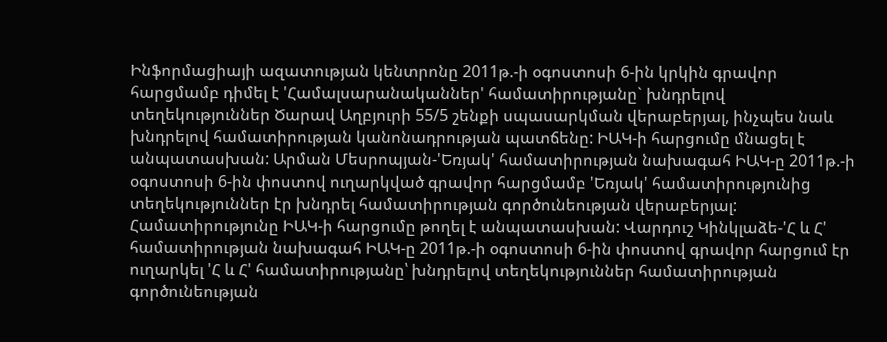Ինֆորմացիայի ազատության կենտրոնը 2011թ.-ի օգոստոսի 6-ին կրկին գրավոր հարցմամբ դիմել է 'Համալսարանականներ' համատիրությանը` խնդրելով տեղեկություններ Ծարավ Աղբյուրի 55/5 շենքի սպասարկման վերաբերյալ, ինչպես նաև խնդրելով համատիրության կանոնադրության պատճենը: ԻԱԿ-ի հարցումը մնացել է անպատասխան: Արման Մեսրոպյան-'Եռյակ' համատիրության նախագահ ԻԱԿ-ը 2011թ.-ի օգոստոսի 6-ին փոստով ուղարկված գրավոր հարցմամբ 'Եռյակ' համատիրությունից տեղեկություններ էր խնդրել համատիրության գործունեության վերաբերյալ: Համատիրությունը ԻԱԿ-ի հարցումը թողել է անպատասխան: Վարդուշ Կինկլաձե-'Հ և Հ' համատիրության նախագահ ԻԱԿ-ը 2011թ.-ի օգոստոսի 6-ին փոստով գրավոր հարցում էր ուղարկել 'Հ և Հ' համատիրությանը՝ խնդրելով տեղեկություններ համատիրության գործունեության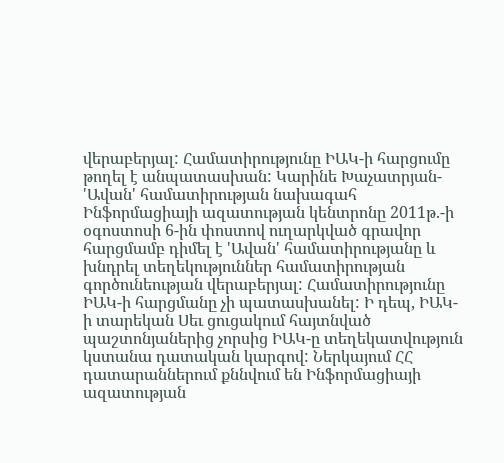վերաբերյալ: Համատիրությունը ԻԱԿ-ի հարցումը թողել է անպատասխան: Կարինե Խաչատրյան- 'Ավան' համատիրության նախագահ Ինֆորմացիայի ազատության կենտրոնը 2011թ.-ի օգոստոսի 6-ին փոստով ուղարկված գրավոր հարցմամբ դիմել է 'Ավան' համատիրությանը և խնդրել տեղեկություններ համատիրության գործունեության վերաբերյալ: Համատիրությունը ԻԱԿ-ի հարցմանը չի պատասխանել: Ի դեպ, ԻԱԿ-ի տարեկան Սեւ ցուցակում հայտնված պաշտոնյաներից չորսից ԻԱԿ-ը տեղեկատվություն կստանա դատական կարգով: Ներկայում ՀՀ դատարաններում քննվում են Ինֆորմացիայի ազատության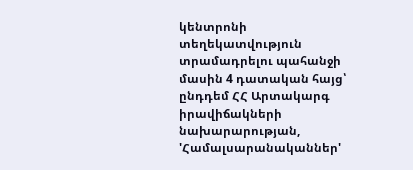կենտրոնի տեղեկատվություն տրամադրելու պահանջի մասին 4 դատական հայց՝ ընդդեմ ՀՀ Արտակարգ իրավիճակների նախարարության, 'Համալսարանականներ'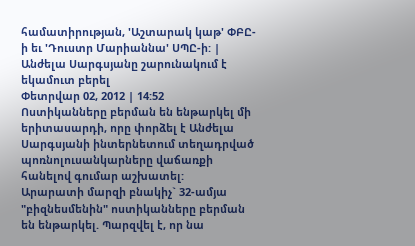համատիրության, 'Աշտարակ կաթ' ՓԲԸ-ի եւ 'Դուստր Մարիաննա' ՍՊԸ-ի: |
Անժելա Սարգսյանը շարունակում է եկամուտ բերել
Փետրվար 02, 2012 | 14:52
Ոստիկանները բերման են ենթարկել մի երիտասարդի, որը փորձել է Անժելա Սարգսյանի ինտերնետում տեղադրված պոռնոլուսանկարները վաճառքի հանելով գումար աշխատել:
Արարատի մարզի բնակիչ` 32-ամյա "բիզնեսմենին" ոստիկանները բերման են ենթարկել. Պարզվել է, որ նա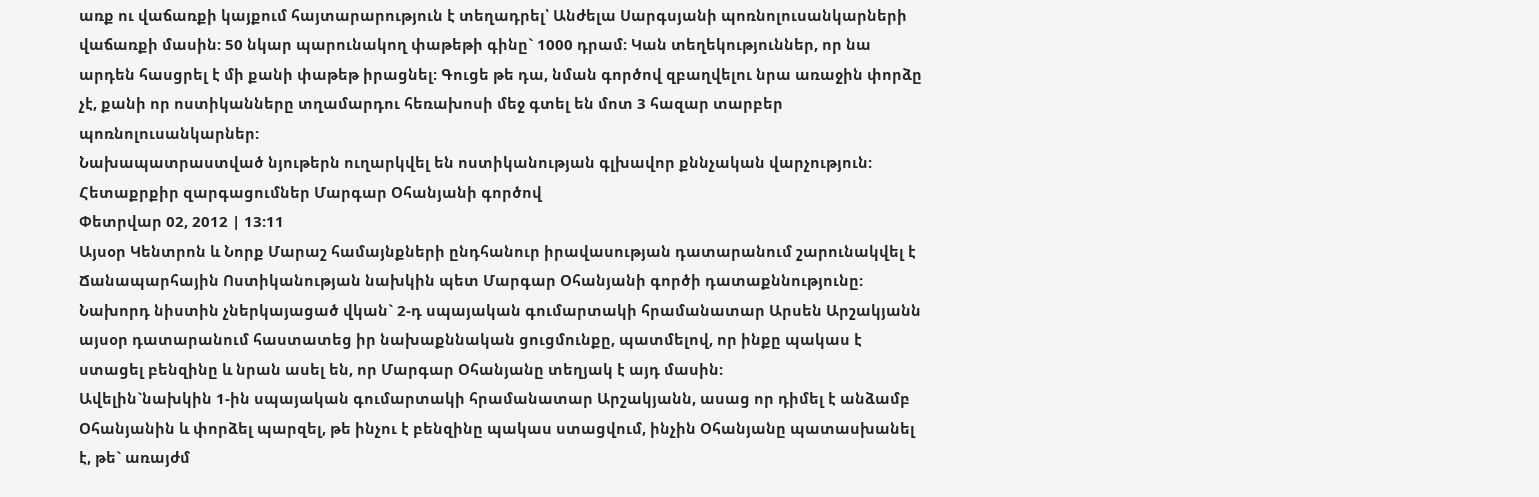առք ու վաճառքի կայքում հայտարարություն է տեղադրել՝ Անժելա Սարգսյանի պոռնոլուսանկարների վաճառքի մասին: 50 նկար պարունակող փաթեթի գինը` 1000 դրամ: Կան տեղեկություններ, որ նա արդեն հասցրել է մի քանի փաթեթ իրացնել: Գուցե թե դա, նման գործով զբաղվելու նրա առաջին փորձը չէ, քանի որ ոստիկանները տղամարդու հեռախոսի մեջ գտել են մոտ 3 հազար տարբեր պոռնոլուսանկարներ:
Նախապատրաստված նյութերն ուղարկվել են ոստիկանության գլխավոր քննչական վարչություն:
Հետաքրքիր զարգացումներ Մարգար Օհանյանի գործով
Փետրվար 02, 2012 | 13:11
Այսօր Կենտրոն և Նորք Մարաշ համայնքների ընդհանուր իրավասության դատարանում շարունակվել է Ճանապարհային Ոստիկանության նախկին պետ Մարգար Օհանյանի գործի դատաքննությունը:
Նախորդ նիստին չներկայացած վկան` 2-դ սպայական գումարտակի հրամանատար Արսեն Արշակյանն այսօր դատարանում հաստատեց իր նախաքննական ցուցմունքը, պատմելով, որ ինքը պակաս է ստացել բենզինը և նրան ասել են, որ Մարգար Օհանյանը տեղյակ է այդ մասին:
Ավելին`նախկին 1-ին սպայական գումարտակի հրամանատար Արշակյանն, ասաց որ դիմել է անձամբ Օհանյանին և փորձել պարզել, թե ինչու է բենզինը պակաս ստացվում, ինչին Օհանյանը պատասխանել է, թե` առայժմ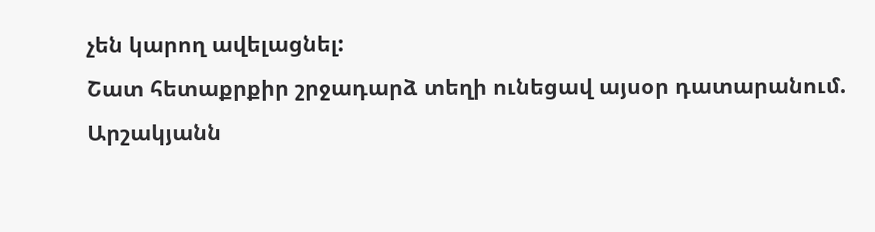չեն կարող ավելացնել:
Շատ հետաքրքիր շրջադարձ տեղի ունեցավ այսօր դատարանում.
Արշակյանն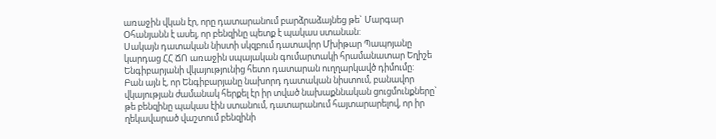առաջին վկան էր, որը դատարանում բարձրաձայնեց թե` Մարգար Օհանյանն է ասել, որ բենզինը պետք է պակաս ստանան:
Սակայն դատական նիստի սկզբում դատավոր Մխիթար Պապոյանը կարդաց ՀՀ ՃՈ առաջին սպայական գումարտակի հրամանատար Եղիշե Ենգիբարյանի վկայությունից հետո դատարան ուղղարկավծ դիմումը:
Բան այն է, որ Ենգիբարյանը նախորդ դատական նիստում, բանավոր վկայության ժամանակ հերքել էր իր տված նախաքննական ցուցմունքները` թե բենզինը պակաս էին ստանում, դատարանում հայտարարելով, որ իր ղեկավարած վաշտում բենզինի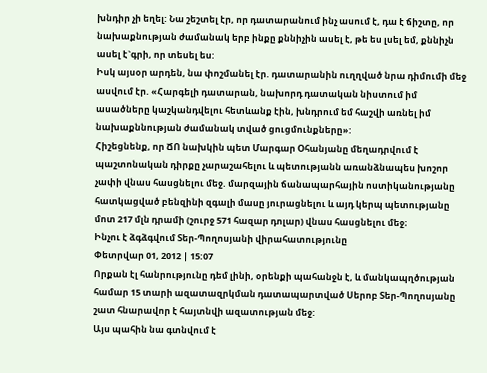խնդիր չի եղել: Նա շեշտել էր, որ դատարանում ինչ ասում է, դա է ճիշտը, որ նախաքնության ժամանակ երբ ինքը քննիչին ասել է, թե ես լսել եմ, քննիչն ասել է`գրի, որ տեսել ես:
Իսկ այսօր արդեն, նա փոշմանել էր. դատարանին ուղղված նրա դիմումի մեջ ասվում էր. «Հարգելի դատարան, նախորդ դատական նիստում իմ ասածները կաշկանդվելու հետևանք էին, խնդրում եմ հաշվի առնել իմ նախաքննության ժամանակ տված ցուցմունքները»:
Հիշեցնենք, որ ՃՈ նախկին պետ Մարգար Օհանյանը մեղադրվում է պաշտոնական դիրքը չարաշահելու և պետությանն առանձնապես խոշոր չափի վնաս հասցնելու մեջ. մարզային ճանապարհային ոստիկանությանը հատկացված բենզինի զգալի մասը յուրացնելու և այդ կերպ պետությանը մոտ 217 մլն դրամի (շուրջ 571 հազար դոլար) վնաս հասցնելու մեջ։
Ինչու է ձգձգվում Տեր-Պողոսյանի վիրահատությունը
Փետրվար 01, 2012 | 15:07
Որքան էլ հանրությունը դեմ լինի, օրենքի պահանջն է, և մանկապղծության համար 15 տարի ազատազրկման դատապարտված Սերոբ Տեր-Պողոսյանը շատ հնարավոր է հայտնվի ազատության մեջ:
Այս պահին նա գտնվում է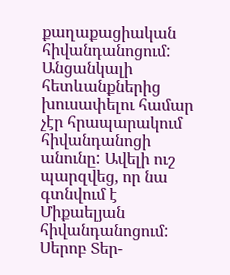քաղաքացիական հիվանդանոցում: Անցանկալի հետևանքներից խուսափելու համար չէր հրապարակում հիվանդանոցի անունը: Ավելի ուշ պարզվեց, որ նա գտնվում է Միքաելյան հիվանդանոցում: Սերոբ Տեր-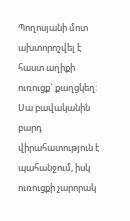Պողոսյանի մոտ ախտորոշվել է հաստ աղիքի ուռուցք` քաղցկեղ: Սա բավականին բարդ վիրահատություն է պահանջում, իսկ ուռուցքի չարորակ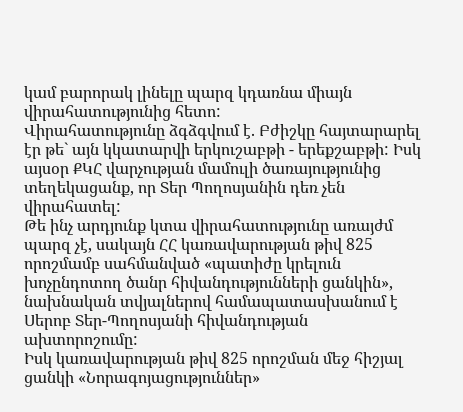կամ բարորակ լինելը պարզ կդառնա միայն վիրահատությունից հետո:
Վիրահատությունը ձգձգվում է. Բժիշկը հայտարարել էր թե` այն կկատարվի երկուշաբթի - երեքշաբթի: Իսկ այսօր ՔԿՀ վարչության մամուլի ծառայությունից տեղեկացանք, որ Տեր Պողոսյանին դեռ չեն վիրահատել:
Թե ինչ արդյունք կտա վիրահատությունը առայժմ պարզ չէ, սակայն ՀՀ կառավարության թիվ 825 որոշմամբ սահմանված «պատիժը կրելուն խոչընդոտող ծանր հիվանդությունների ցանկին», նախնական տվյալներով համապատասխանում է Սերոբ Տեր-Պողոսյանի հիվանդության ախտորոշումը:
Իսկ կառավարության թիվ 825 որոշման մեջ հիշյալ ցանկի «Նորագոյացություններ»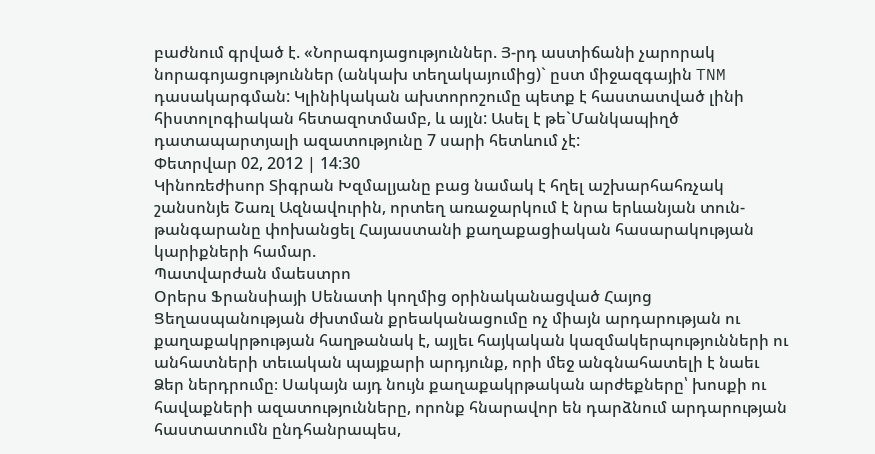բաժնում գրված է. «Նորագոյացություններ. Յ-րդ աստիճանի չարորակ նորագոյացություններ (անկախ տեղակայումից)` ըստ միջազգային TNM դասակարգման: Կլինիկական ախտորոշումը պետք է հաստատված լինի հիստոլոգիական հետազոտմամբ, և այլն: Ասել է թե`Մանկապիղծ դատապարտյալի ազատությունը 7 սարի հետևում չէ:
Փետրվար 02, 2012 | 14:30
Կինոռեժիսոր Տիգրան Խզմալյանը բաց նամակ է հղել աշխարհահռչակ շանսոնյե Շառլ Ազնավուրին, որտեղ առաջարկում է նրա երևանյան տուն-թանգարանը փոխանցել Հայաստանի քաղաքացիական հասարակության կարիքների համար.
Պատվարժան մաեստրո
Օրերս Ֆրանսիայի Սենատի կողմից օրինականացված Հայոց Ցեղասպանության ժխտման քրեականացումը ոչ միայն արդարության ու քաղաքակրթության հաղթանակ է, այլեւ հայկական կազմակերպությունների ու անհատների տեւական պայքարի արդյունք, որի մեջ անգնահատելի է նաեւ Ձեր ներդրումը։ Սակայն այդ նույն քաղաքակրթական արժեքները՝ խոսքի ու հավաքների ազատությունները, որոնք հնարավոր են դարձնում արդարության հաստատումն ընդհանրապես,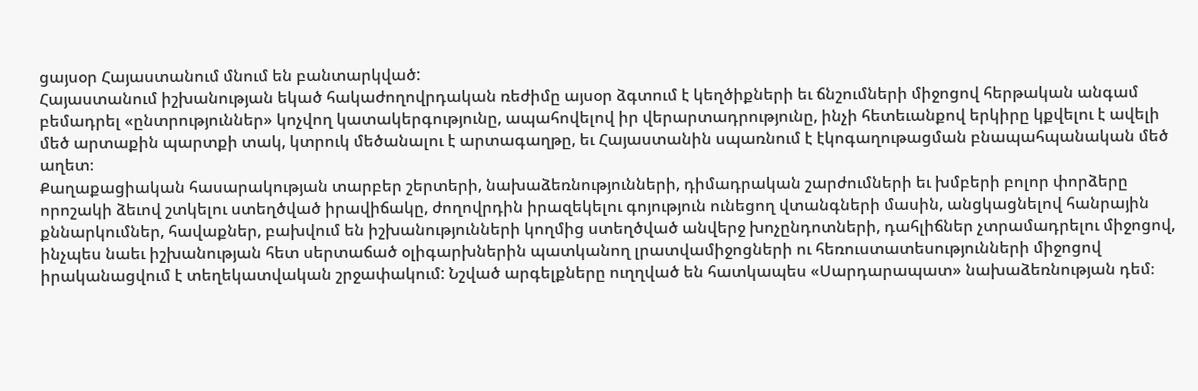ցայսօր Հայաստանում մնում են բանտարկված:
Հայաստանում իշխանության եկած հակաժողովրդական ռեժիմը այսօր ձգտում է կեղծիքների եւ ճնշումների միջոցով հերթական անգամ բեմադրել «ընտրություններ» կոչվող կատակերգությունը, ապահովելով իր վերարտադրությունը, ինչի հետեւանքով երկիրը կքվելու է ավելի մեծ արտաքին պարտքի տակ, կտրուկ մեծանալու է արտագաղթը, եւ Հայաստանին սպառնում է էկոգաղութացման բնապահպանական մեծ աղետ։
Քաղաքացիական հասարակության տարբեր շերտերի, նախաձեռնությունների, դիմադրական շարժումների եւ խմբերի բոլոր փորձերը որոշակի ձեւով շտկելու ստեղծված իրավիճակը, ժողովրդին իրազեկելու գոյություն ունեցող վտանգների մասին, անցկացնելով հանրային քննարկումներ, հավաքներ, բախվում են իշխանությունների կողմից ստեղծված անվերջ խոչընդոտների, դահլիճներ չտրամադրելու միջոցով, ինչպես նաեւ իշխանության հետ սերտաճած օլիգարխներին պատկանող լրատվամիջոցների ու հեռուստատեսությունների միջոցով իրականացվում է տեղեկատվական շրջափակում: Նշված արգելքները ուղղված են հատկապես «Սարդարապատ» նախաձեռնության դեմ։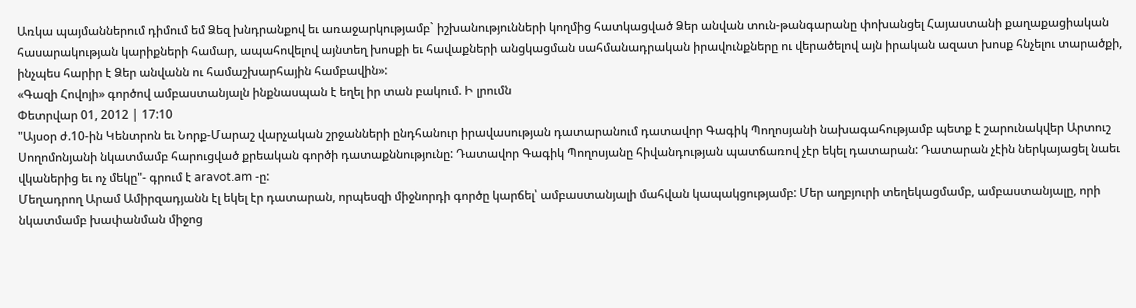Առկա պայմաններում դիմում եմ Ձեզ խնդրանքով եւ առաջարկությամբ` իշխանությունների կողմից հատկացված Ձեր անվան տուն-թանգարանը փոխանցել Հայաստանի քաղաքացիական հասարակության կարիքների համար, ապահովելով այնտեղ խոսքի եւ հավաքների անցկացման սահմանադրական իրավունքները ու վերածելով այն իրական ազատ խոսք հնչելու տարածքի, ինչպես հարիր է Ձեր անվանն ու համաշխարհային համբավին»:
«Գազի Հովոյի» գործով ամբաստանյալն ինքնասպան է եղել իր տան բակում. Ի լրումն
Փետրվար 01, 2012 | 17:10
"Այսօր ժ.10-ին Կենտրոն եւ Նորք-Մարաշ վարչական շրջանների ընդհանուր իրավասության դատարանում դատավոր Գագիկ Պողոսյանի նախագահությամբ պետք է շարունակվեր Արտուշ Սողոմոնյանի նկատմամբ հարուցված քրեական գործի դատաքննությունը: Դատավոր Գագիկ Պողոսյանը հիվանդության պատճառով չէր եկել դատարան: Դատարան չէին ներկայացել նաեւ վկաներից եւ ոչ մեկը"- գրում է aravot.am -ը:
Մեղադրող Արամ Ամիրզադյանն էլ եկել էր դատարան, որպեսզի միջնորդի գործը կարճել՝ ամբաստանյալի մահվան կապակցությամբ: Մեր աղբյուրի տեղեկացմամբ, ամբաստանյալը, որի նկատմամբ խափանման միջոց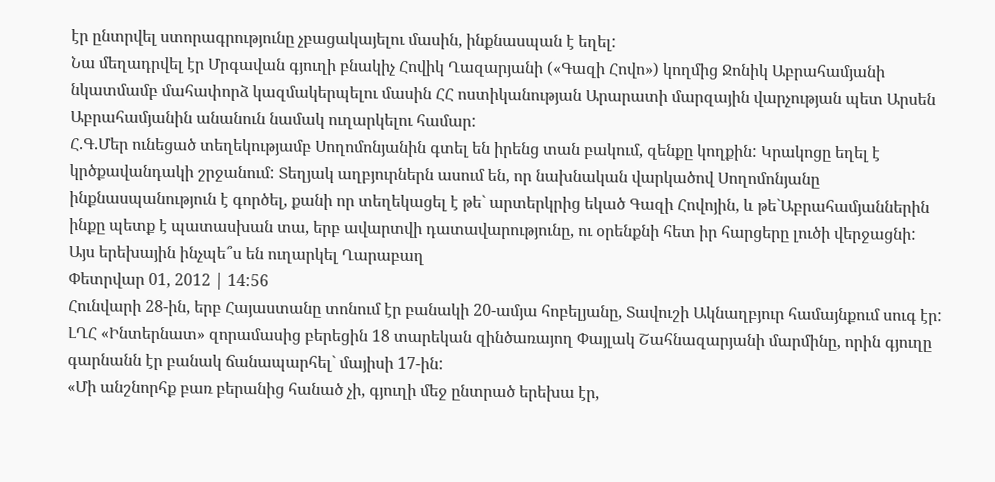էր ընտրվել ստորագրությունը չբացակայելու մասին, ինքնասպան է եղել:
Նա մեղադրվել էր Մրգավան գյուղի բնակիչ Հովիկ Ղազարյանի («Գազի Հովո») կողմից Ջոնիկ Աբրահամյանի նկատմամբ մահափորձ կազմակերպելու մասին ՀՀ ոստիկանության Արարատի մարզային վարչության պետ Արսեն Աբրահամյանին անանուն նամակ ուղարկելու համար:
Հ.Գ.Մեր ունեցած տեղեկությամբ Սողոմոնյանին գտել են իրենց տան բակում, զենքը կողքին: Կրակոցը եղել է կրծքավանդակի շրջանում: Տեղյակ աղբյուրներն ասում են, որ նախնական վարկածով Սողոմոնյանը ինքնասպանություն է գործել, քանի որ տեղեկացել է թե` արտերկրից եկած Գազի Հովոյին, և թե`Աբրահամյաններին ինքը պետք է պատասխան տա, երբ ավարտվի դատավարությունը, ու օրենքնի հետ իր հարցերը լուծի վերջացնի:
Այս երեխային ինչպե՞ս են ուղարկել Ղարաբաղ
Փետրվար 01, 2012 | 14:56
Հունվարի 28-ին, երբ Հայաստանը տոնում էր բանակի 20-ամյա հոբելյանը, Տավուշի Ակնաղբյուր համայնքում սուգ էր: ԼՂՀ «Ինտերնատ» զորամասից բերեցին 18 տարեկան զինծառայող Փայլակ Շահնազարյանի մարմինը, որին գյուղը գարնանն էր բանակ ճանապարհել` մայիսի 17-ին:
«Մի անշնորհք բառ բերանից հանած չի, գյուղի մեջ ընտրած երեխա էր,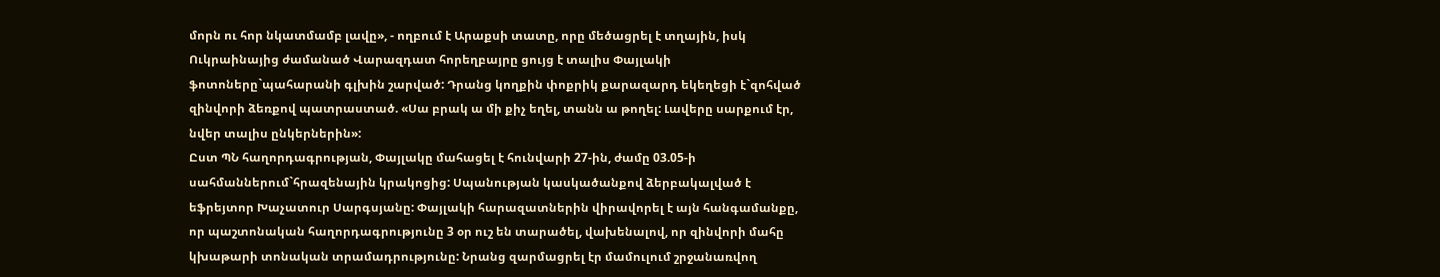մորն ու հոր նկատմամբ լավը», - ողբում է Արաքսի տատը, որը մեծացրել է տղային, իսկ Ուկրաինայից ժամանած Վարազդատ հորեղբայրը ցույց է տալիս Փայլակի ֆոտոները`պահարանի գլխին շարված: Դրանց կողքին փոքրիկ քարազարդ եկեղեցի է`զոհված զինվորի ձեռքով պատրաստած. «Սա բրակ ա մի քիչ եղել, տանն ա թողել: Լավերը սարքում էր, նվեր տալիս ընկերներին»:
Ըստ ՊՆ հաղորդագրության, Փայլակը մահացել է հունվարի 27-ին, ժամը 03.05-ի սահմաններում`հրազենային կրակոցից: Սպանության կասկածանքով ձերբակալված է եֆրեյտոր Խաչատուր Սարգսյանը: Փայլակի հարազատներին վիրավորել է այն հանգամանքը, որ պաշտոնական հաղորդագրությունը 3 օր ուշ են տարածել, վախենալով, որ զինվորի մահը կխաթարի տոնական տրամադրությունը: Նրանց զարմացրել էր մամուլում շրջանառվող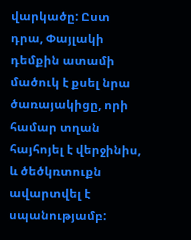վարկածը: Ըստ դրա, Փայլակի դեմքին ատամի մածուկ է քսել նրա ծառայակիցը, որի համար տղան հայհոյել է վերջինիս, և ծեծկռտուքն ավարտվել է սպանությամբ: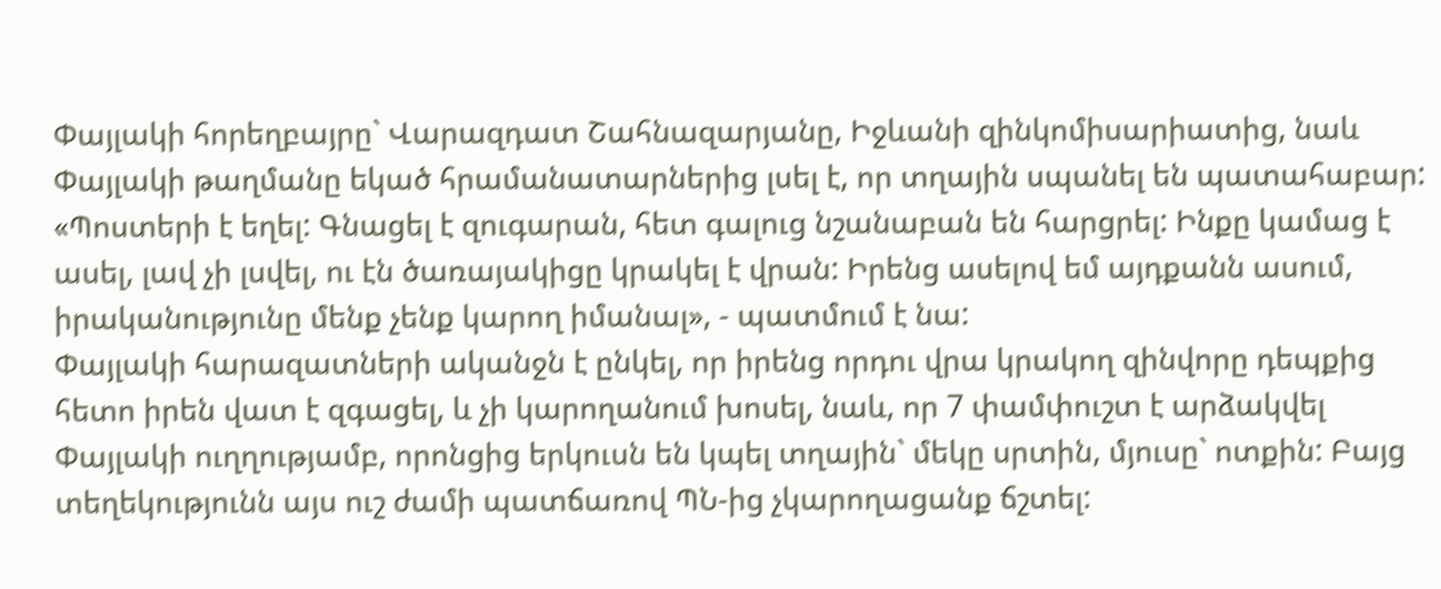Փայլակի հորեղբայրը` Վարազդատ Շահնազարյանը, Իջևանի զինկոմիսարիատից, նաև Փայլակի թաղմանը եկած հրամանատարներից լսել է, որ տղային սպանել են պատահաբար: «Պոստերի է եղել: Գնացել է զուգարան, հետ գալուց նշանաբան են հարցրել: Ինքը կամաց է ասել, լավ չի լսվել, ու էն ծառայակիցը կրակել է վրան: Իրենց ասելով եմ այդքանն ասում, իրականությունը մենք չենք կարող իմանալ», - պատմում է նա:
Փայլակի հարազատների ականջն է ընկել, որ իրենց որդու վրա կրակող զինվորը դեպքից հետո իրեն վատ է զգացել, և չի կարողանում խոսել, նաև, որ 7 փամփուշտ է արձակվել Փայլակի ուղղությամբ, որոնցից երկուսն են կպել տղային` մեկը սրտին, մյուսը` ոտքին: Բայց տեղեկությունն այս ուշ ժամի պատճառով ՊՆ-ից չկարողացանք ճշտել: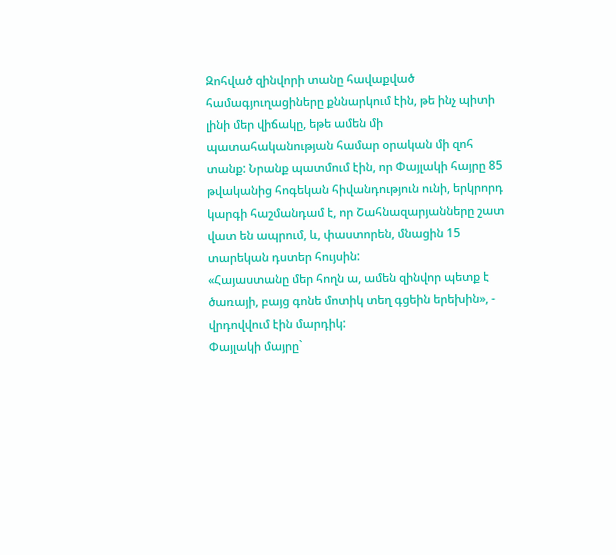Զոհված զինվորի տանը հավաքված համագյուղացիները քննարկում էին, թե ինչ պիտի լինի մեր վիճակը, եթե ամեն մի պատահականության համար օրական մի զոհ տանք: Նրանք պատմում էին, որ Փայլակի հայրը 85 թվականից հոգեկան հիվանդություն ունի, երկրորդ կարգի հաշմանդամ է, որ Շահնազարյանները շատ վատ են ապրում, և, փաստորեն, մնացին 15 տարեկան դստեր հույսին:
«Հայաստանը մեր հողն ա, ամեն զինվոր պետք է ծառայի, բայց գոնե մոտիկ տեղ գցեին երեխին», - վրդովվում էին մարդիկ:
Փայլակի մայրը`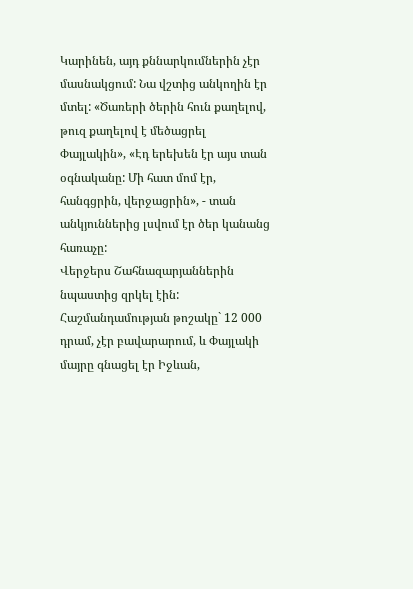Կարինեն, այդ քննարկումներին չէր մասնակցում: Նա վշտից անկողին էր մտել: «Ծառերի ծերին հուն քաղելով, թուզ քաղելով է մեծացրել Փայլակին», «Էդ երեխեն էր այս տան օգնականը: Մի հատ մոմ էր, հանգցրին, վերջացրին», - տան անկյուններից լսվում էր ծեր կանանց հառաչը:
Վերջերս Շահնազարյաններին նպաստից զրկել էին: Հաշմանդամության թոշակը` 12 000 դրամ, չէր բավարարում, և Փայլակի մայրը գնացել էր Իջևան,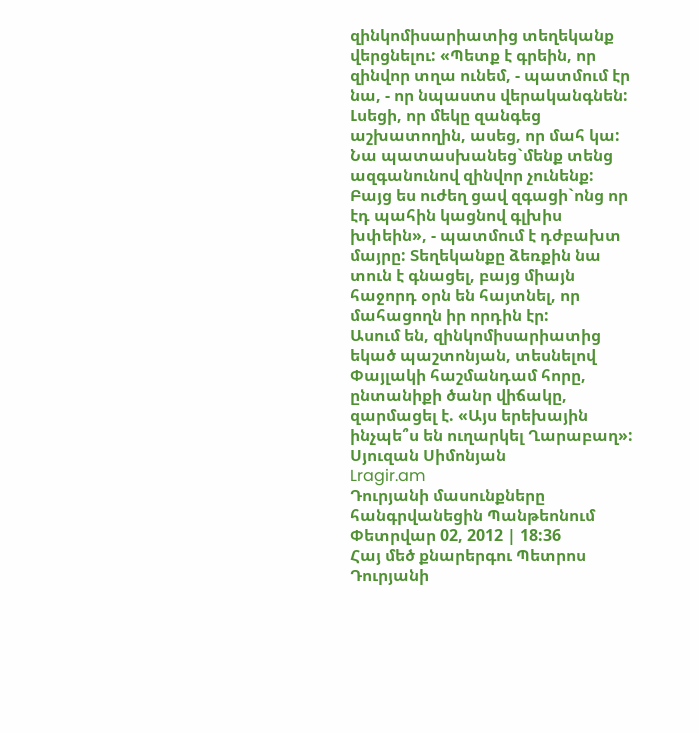զինկոմիսարիատից տեղեկանք վերցնելու: «Պետք է գրեին, որ զինվոր տղա ունեմ, - պատմում էր նա, - որ նպաստս վերականգնեն: Լսեցի, որ մեկը զանգեց աշխատողին, ասեց, որ մահ կա: Նա պատասխանեց`մենք տենց ազգանունով զինվոր չունենք: Բայց ես ուժեղ ցավ զգացի`ոնց որ էդ պահին կացնով գլխիս խփեին», - պատմում է դժբախտ մայրը: Տեղեկանքը ձեռքին նա տուն է գնացել, բայց միայն հաջորդ օրն են հայտնել, որ մահացողն իր որդին էր:
Ասում են, զինկոմիսարիատից եկած պաշտոնյան, տեսնելով Փայլակի հաշմանդամ հորը, ընտանիքի ծանր վիճակը, զարմացել է. «Այս երեխային ինչպե՞ս են ուղարկել Ղարաբաղ»:
Սյուզան Սիմոնյան
Lragir.am
Դուրյանի մասունքները հանգրվանեցին Պանթեոնում
Փետրվար 02, 2012 | 18:36
Հայ մեծ քնարերգու Պետրոս Դուրյանի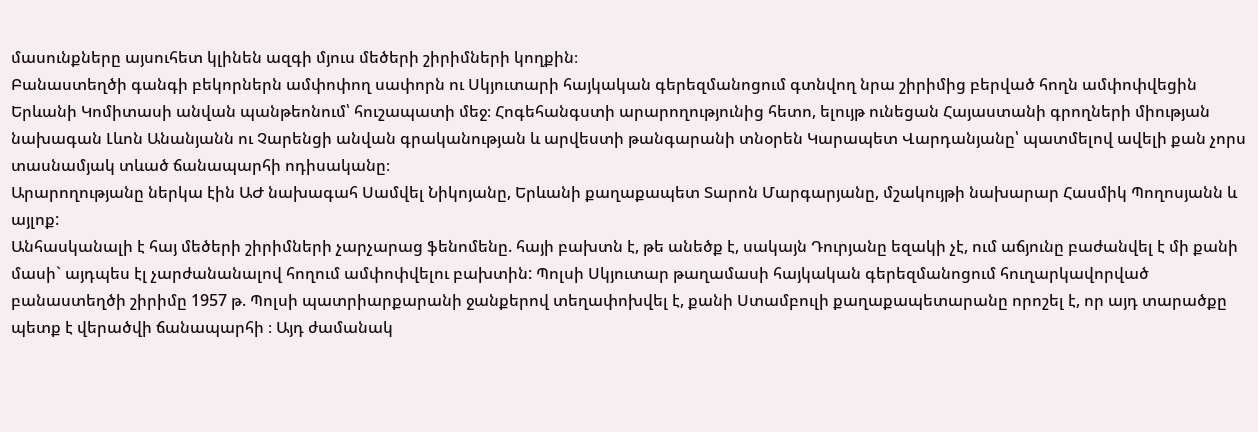մասունքները այսուհետ կլինեն ազգի մյուս մեծերի շիրիմների կողքին։
Բանաստեղծի գանգի բեկորներն ամփոփող սափորն ու Սկյուտարի հայկական գերեզմանոցում գտնվող նրա շիրիմից բերված հողն ամփոփվեցին Երևանի Կոմիտասի անվան պանթեոնում՝ հուշապատի մեջ։ Հոգեհանգստի արարողությունից հետո, ելույթ ունեցան Հայաստանի գրողների միության նախագան Լևոն Անանյանն ու Չարենցի անվան գրականության և արվեստի թանգարանի տնօրեն Կարապետ Վարդանյանը՝ պատմելով ավելի քան չորս տասնամյակ տևած ճանապարհի ոդիսականը։
Արարողությանը ներկա էին ԱԺ նախագահ Սամվել Նիկոյանը, Երևանի քաղաքապետ Տարոն Մարգարյանը, մշակույթի նախարար Հասմիկ Պողոսյանն և այլոք:
Անհասկանալի է հայ մեծերի շիրիմների չարչարաց ֆենոմենը. հայի բախտն է, թե անեծք է, սակայն Դուրյանը եզակի չէ, ում աճյունը բաժանվել է մի քանի մասի` այդպես էլ չարժանանալով հողում ամփոփվելու բախտին: Պոլսի Սկյուտար թաղամասի հայկական գերեզմանոցում հուղարկավորված բանաստեղծի շիրիմը 1957 թ. Պոլսի պատրիարքարանի ջանքերով տեղափոխվել է, քանի Ստամբուլի քաղաքապետարանը որոշել է, որ այդ տարածքը պետք է վերածվի ճանապարհի ։ Այդ ժամանակ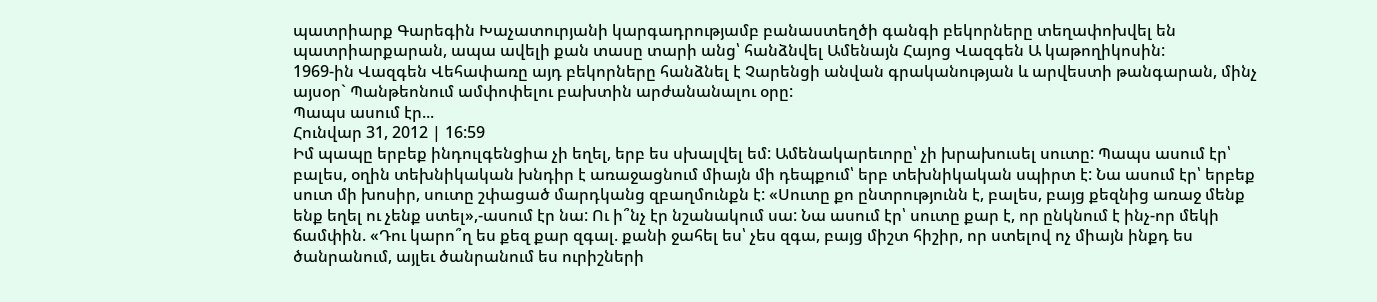պատրիարք Գարեգին Խաչատուրյանի կարգադրությամբ բանաստեղծի գանգի բեկորները տեղափոխվել են պատրիարքարան, ապա ավելի քան տասը տարի անց՝ հանձնվել Ամենայն Հայոց Վազգեն Ա կաթողիկոսին:
1969-ին Վազգեն Վեհափառը այդ բեկորները հանձնել է Չարենցի անվան գրականության և արվեստի թանգարան, մինչ այսօր` Պանթեոնում ամփոփելու բախտին արժանանալու օրը:
Պապս ասում էր...
Հունվար 31, 2012 | 16:59
Իմ պապը երբեք ինդուլգենցիա չի եղել, երբ ես սխալվել եմ: Ամենակարեւորը՝ չի խրախուսել սուտը: Պապս ասում էր՝ բալես, օղին տեխնիկական խնդիր է առաջացնում միայն մի դեպքում՝ երբ տեխնիկական սպիրտ է: Նա ասում էր՝ երբեք սուտ մի խոսիր, սուտը շփացած մարդկանց զբաղմունքն է: «Սուտը քո ընտրությունն է, բալես, բայց քեզնից առաջ մենք ենք եղել ու չենք ստել»,-ասում էր նա: Ու ի՞նչ էր նշանակում սա: Նա ասում էր՝ սուտը քար է, որ ընկնում է ինչ-որ մեկի ճամփին. «Դու կարո՞ղ ես քեզ քար զգալ. քանի ջահել ես՝ չես զգա, բայց միշտ հիշիր, որ ստելով ոչ միայն ինքդ ես ծանրանում, այլեւ ծանրանում ես ուրիշների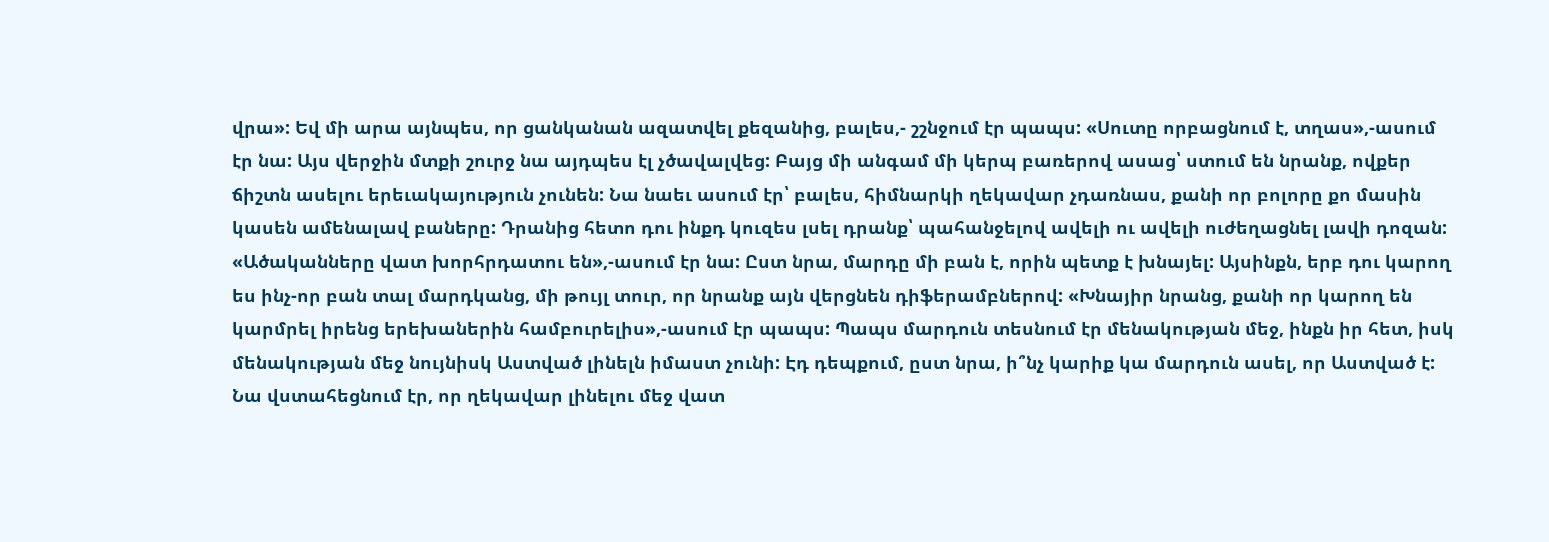վրա»: Եվ մի արա այնպես, որ ցանկանան ազատվել քեզանից, բալես,- շշնջում էր պապս: «Սուտը որբացնում է, տղաս»,-ասում էր նա: Այս վերջին մտքի շուրջ նա այդպես էլ չծավալվեց: Բայց մի անգամ մի կերպ բառերով ասաց՝ ստում են նրանք, ովքեր ճիշտն ասելու երեւակայություն չունեն: Նա նաեւ ասում էր՝ բալես, հիմնարկի ղեկավար չդառնաս, քանի որ բոլորը քո մասին կասեն ամենալավ բաները: Դրանից հետո դու ինքդ կուզես լսել դրանք՝ պահանջելով ավելի ու ավելի ուժեղացնել լավի դոզան: «Ածականները վատ խորհրդատու են»,-ասում էր նա: Ըստ նրա, մարդը մի բան է, որին պետք է խնայել: Այսինքն, երբ դու կարող ես ինչ-որ բան տալ մարդկանց, մի թույլ տուր, որ նրանք այն վերցնեն դիֆերամբներով: «Խնայիր նրանց, քանի որ կարող են կարմրել իրենց երեխաներին համբուրելիս»,-ասում էր պապս: Պապս մարդուն տեսնում էր մենակության մեջ, ինքն իր հետ, իսկ մենակության մեջ նույնիսկ Աստված լինելն իմաստ չունի: Էդ դեպքում, ըստ նրա, ի՞նչ կարիք կա մարդուն ասել, որ Աստված է: Նա վստահեցնում էր, որ ղեկավար լինելու մեջ վատ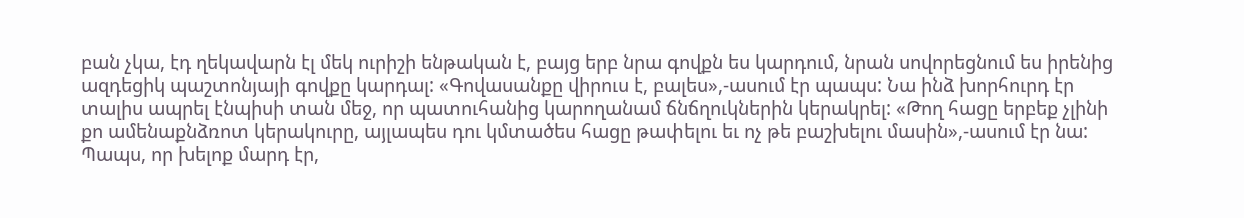բան չկա, էդ ղեկավարն էլ մեկ ուրիշի ենթական է, բայց երբ նրա գովքն ես կարդում, նրան սովորեցնում ես իրենից ազդեցիկ պաշտոնյայի գովքը կարդալ: «Գովասանքը վիրուս է, բալես»,-ասում էր պապս: Նա ինձ խորհուրդ էր տալիս ապրել էնպիսի տան մեջ, որ պատուհանից կարողանամ ճնճղուկներին կերակրել: «Թող հացը երբեք չլինի քո ամենաքնձռոտ կերակուրը, այլապես դու կմտածես հացը թափելու եւ ոչ թե բաշխելու մասին»,-ասում էր նա: Պապս, որ խելոք մարդ էր,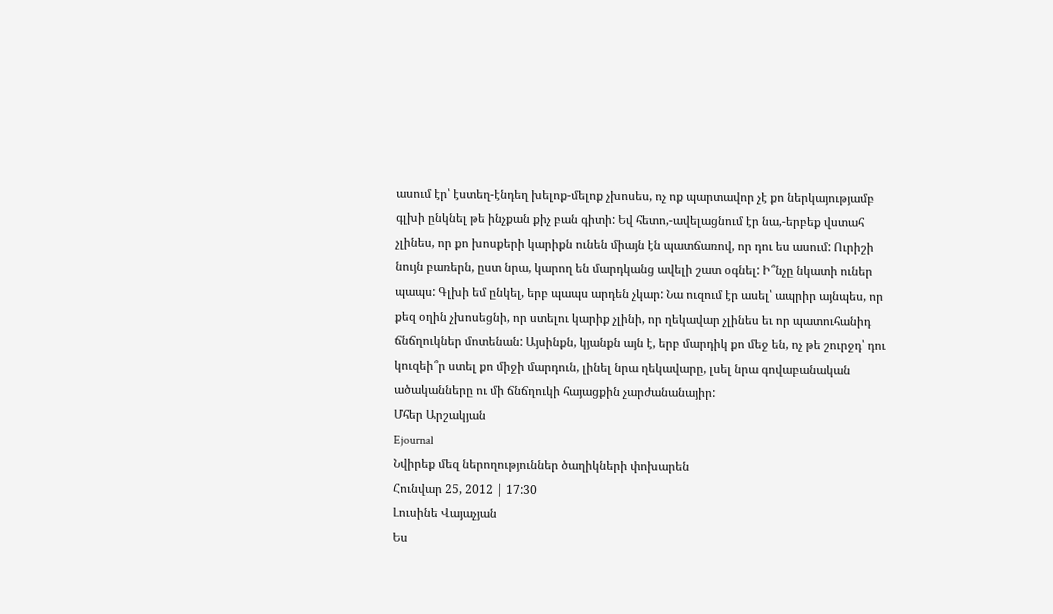ասում էր՝ էստեղ-էնդեղ խելոք-մելոք չխոսես, ոչ ոք պարտավոր չէ քո ներկայությամբ գլխի ընկնել թե ինչքան քիչ բան գիտի: Եվ հետո,-ավելացնում էր նա,-երբեք վստահ չլինես, որ քո խոսքերի կարիքն ունեն միայն էն պատճառով, որ դու ես ասում: Ուրիշի նույն բառերն, ըստ նրա, կարող են մարդկանց ավելի շատ օգնել: Ի՞նչը նկատի ուներ պապս: Գլխի եմ ընկել, երբ պապս արդեն չկար: Նա ուզում էր ասել՝ ապրիր այնպես, որ քեզ օղին չխոսեցնի, որ ստելու կարիք չլինի, որ ղեկավար չլինես եւ որ պատուհանիդ ճնճղուկներ մոտենան: Այսինքն, կյանքն այն է, երբ մարդիկ քո մեջ են, ոչ թե շուրջդ՝ դու կուզեի՞ր ստել քո միջի մարդուն, լինել նրա ղեկավարը, լսել նրա գովաբանական ածականները ու մի ճնճղուկի հայացքին չարժանանայիր:
Մհեր Արշակյան
Ejournal
Նվիրեք մեզ ներողություններ ծաղիկների փոխարեն
Հունվար 25, 2012 | 17:30
Լուսինե Վայաչյան
Ես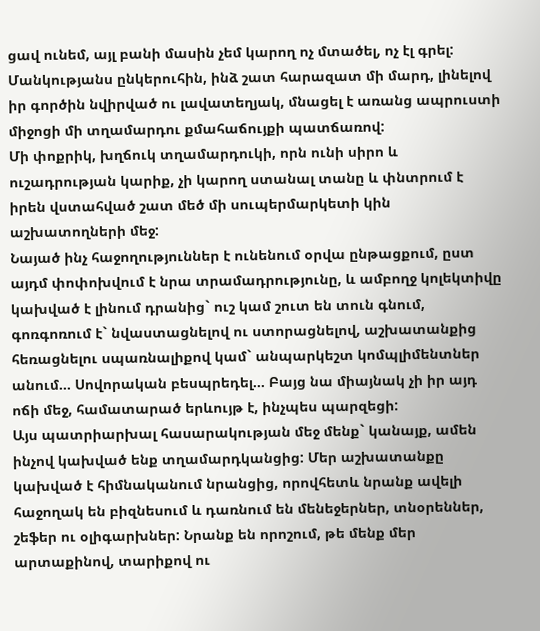ցավ ունեմ, այլ բանի մասին չեմ կարող ոչ մտածել, ոչ էլ գրել: Մանկությանս ընկերուհին, ինձ շատ հարազատ մի մարդ, լինելով իր գործին նվիրված ու լավատեղյակ, մնացել է առանց ապրուստի միջոցի մի տղամարդու քմահաճույքի պատճառով:
Մի փոքրիկ, խղճուկ տղամարդուկի, որն ունի սիրո և ուշադրության կարիք, չի կարող ստանալ տանը և փնտրում է իրեն վստահված շատ մեծ մի սուպերմարկետի կին աշխատողների մեջ:
Նայած ինչ հաջողություններ է ունենում օրվա ընթացքում, ըստ այդմ փոփոխվում է նրա տրամադրությունը, և ամբողջ կոլեկտիվը կախված է լինում դրանից` ուշ կամ շուտ են տուն գնում, գոռգոռում է` նվաստացնելով ու ստորացնելով, աշխատանքից հեռացնելու սպառնալիքով կամ` անպարկեշտ կոմպլիմենտներ անում... Սովորական բեսպրեդել... Բայց նա միայնակ չի իր այդ ոճի մեջ, համատարած երևույթ է, ինչպես պարզեցի:
Այս պատրիարխալ հասարակության մեջ մենք` կանայք, ամեն ինչով կախված ենք տղամարդկանցից: Մեր աշխատանքը կախված է հիմնականում նրանցից, որովհետև նրանք ավելի հաջողակ են բիզնեսում և դառնում են մենեջերներ, տնօրեններ, շեֆեր ու օլիգարխներ: Նրանք են որոշում, թե մենք մեր արտաքինով, տարիքով ու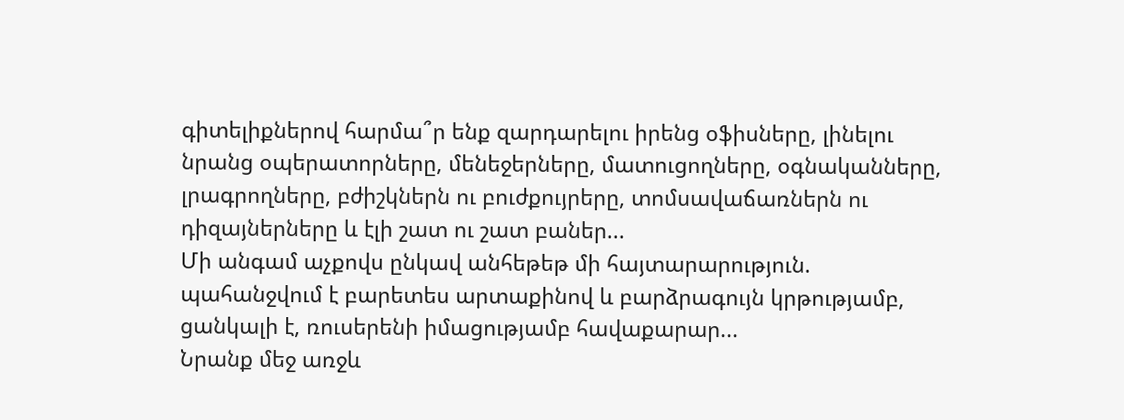գիտելիքներով հարմա՞ր ենք զարդարելու իրենց օֆիսները, լինելու նրանց օպերատորները, մենեջերները, մատուցողները, օգնականները, լրագրողները, բժիշկներն ու բուժքույրերը, տոմսավաճառներն ու դիզայներները և էլի շատ ու շատ բաներ...
Մի անգամ աչքովս ընկավ անհեթեթ մի հայտարարություն. պահանջվում է բարետես արտաքինով և բարձրագույն կրթությամբ, ցանկալի է, ռուսերենի իմացությամբ հավաքարար...
Նրանք մեջ առջև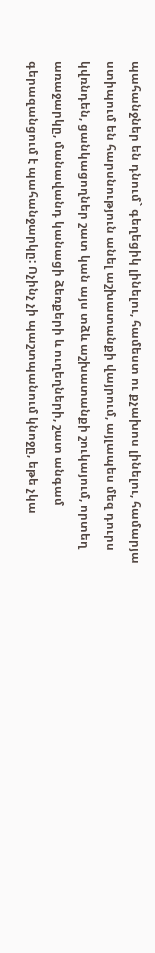պահանջներ են դնում` գեղեցիկ լինելու, համեստ ու քչախոս լինելու, համարյա ստիպում են հարսնություն անել աշխատանքի վայրում, այլապես մեզ դուրս կվռնդեն, ցանկացողներ շատ կան այս տձև աշխատանքի շուկայում, որտեղ առաջարկը, մանավանդ կանացի ձեռքերի և ուղեղների, շատ անգամ գերազանցում է պահանջարկը: Ոչինչ չի պաշտպանում կնոջը, եթե չկա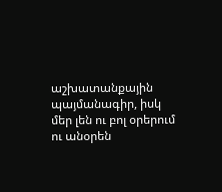աշխատանքային պայմանագիր, իսկ մեր լեն ու բոլ օրերում ու անօրեն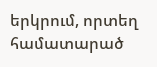երկրում, որտեղ համատարած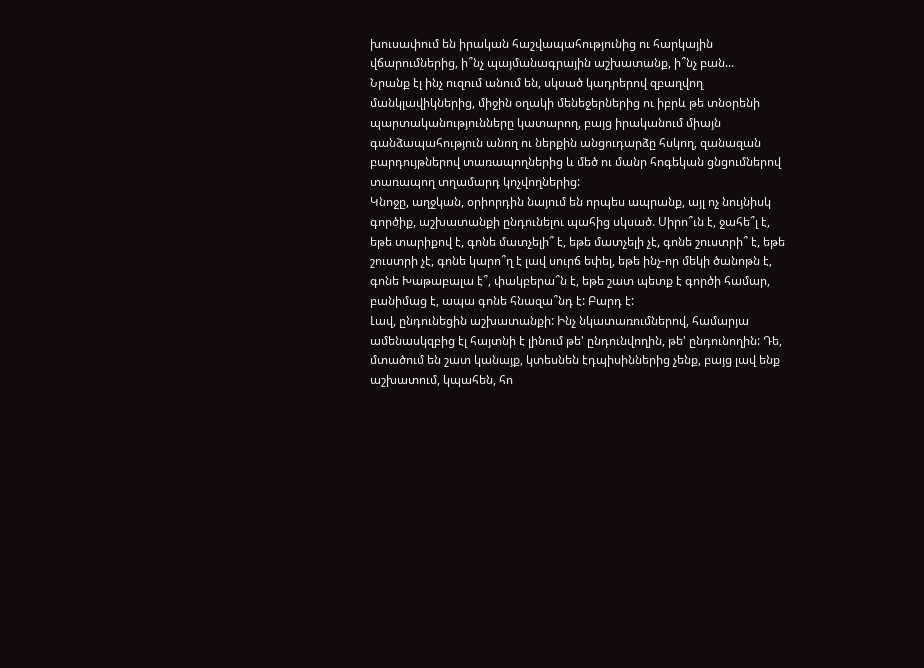խուսափում են իրական հաշվապահությունից ու հարկային վճարումներից, ի՞նչ պայմանագրային աշխատանք, ի՞նչ բան...
Նրանք էլ ինչ ուզում անում են, սկսած կադրերով զբաղվող մանկլավիկներից, միջին օղակի մենեջերներից ու իբրև թե տնօրենի պարտականությունները կատարող, բայց իրականում միայն գանձապահություն անող ու ներքին անցուդարձը հսկող, զանազան բարդույթներով տառապողներից և մեծ ու մանր հոգեկան ցնցումներով տառապող տղամարդ կոչվողներից:
Կնոջը, աղջկան, օրիորդին նայում են որպես ապրանք, այլ ոչ նույնիսկ գործիք, աշխատանքի ընդունելու պահից սկսած. Սիրո՞ւն է, ջահե՞լ է, եթե տարիքով է, գոնե մատչելի՞ է, եթե մատչելի չէ, գոնե շուստրի՞ է, եթե շուստրի չէ, գոնե կարո՞ղ է լավ սուրճ եփել, եթե ինչ-որ մեկի ծանոթն է, գոնե Խաթաբալա է՞, փակբերա՞ն է, եթե շատ պետք է գործի համար, բանիմաց է, ապա գոնե հնազա՞նդ է: Բարդ է:
Լավ, ընդունեցին աշխատանքի: Ինչ նկատառումներով, համարյա ամենասկզբից էլ հայտնի է լինում թե' ընդունվողին, թե' ընդունողին: Դե, մտածում են շատ կանայք, կտեսնեն էդպիսիններից չենք, բայց լավ ենք աշխատում, կպահեն, հո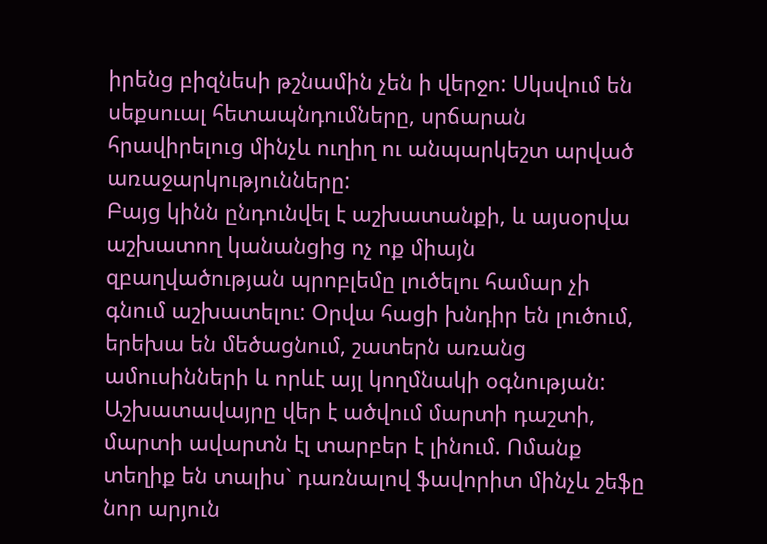իրենց բիզնեսի թշնամին չեն ի վերջո: Սկսվում են սեքսուալ հետապնդումները, սրճարան հրավիրելուց մինչև ուղիղ ու անպարկեշտ արված առաջարկությունները:
Բայց կինն ընդունվել է աշխատանքի, և այսօրվա աշխատող կանանցից ոչ ոք միայն զբաղվածության պրոբլեմը լուծելու համար չի գնում աշխատելու: Օրվա հացի խնդիր են լուծում, երեխա են մեծացնում, շատերն առանց ամուսինների և որևէ այլ կողմնակի օգնության: Աշխատավայրը վեր է ածվում մարտի դաշտի, մարտի ավարտն էլ տարբեր է լինում. Ոմանք տեղիք են տալիս` դառնալով ֆավորիտ մինչև շեֆը նոր արյուն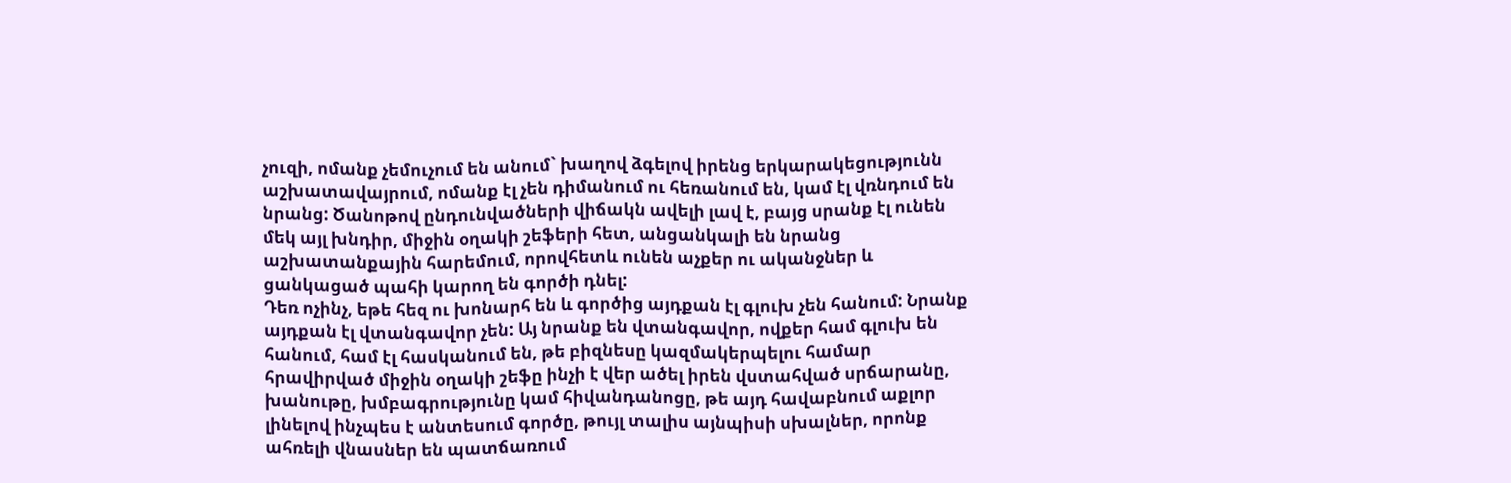չուզի, ոմանք չեմուչում են անում` խաղով ձգելով իրենց երկարակեցությունն աշխատավայրում, ոմանք էլ չեն դիմանում ու հեռանում են, կամ էլ վռնդում են նրանց: Ծանոթով ընդունվածների վիճակն ավելի լավ է, բայց սրանք էլ ունեն մեկ այլ խնդիր, միջին օղակի շեֆերի հետ, անցանկալի են նրանց աշխատանքային հարեմում, որովհետև ունեն աչքեր ու ականջներ և ցանկացած պահի կարող են գործի դնել:
Դեռ ոչինչ, եթե հեզ ու խոնարհ են և գործից այդքան էլ գլուխ չեն հանում: Նրանք այդքան էլ վտանգավոր չեն: Այ նրանք են վտանգավոր, ովքեր համ գլուխ են հանում, համ էլ հասկանում են, թե բիզնեսը կազմակերպելու համար հրավիրված միջին օղակի շեֆը ինչի է վեր ածել իրեն վստահված սրճարանը, խանութը, խմբագրությունը կամ հիվանդանոցը, թե այդ հավաբնում աքլոր լինելով ինչպես է անտեսում գործը, թույլ տալիս այնպիսի սխալներ, որոնք ահռելի վնասներ են պատճառում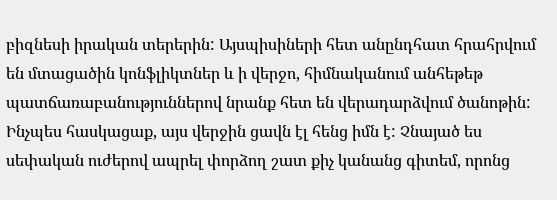բիզնեսի իրական տերերին: Այսպիսիների հետ անընդհատ հրահրվում են մտացածին կոնֆլիկտներ և ի վերջո, հիմնականում անհեթեթ պատճառաբանություններով նրանք հետ են վերադարձվում ծանոթին:
Ինչպես հասկացաք, այս վերջին ցավն էլ հենց իմն է: Չնայած ես սեփական ուժերով ապրել փորձող շատ քիչ կանանց գիտեմ, որոնց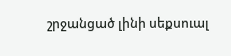շրջանցած լինի սեքսուալ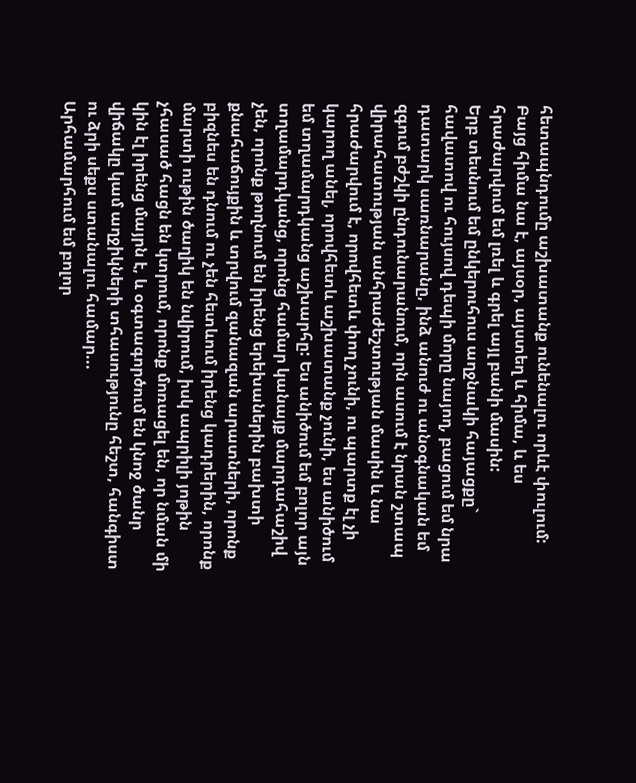հետապնդումը աշխատանք ունենալու որևէ փուլում: Բայց հիմա նա է, այսօր, այստեղ և հիմա, և ես հրաժարվում եմ լռել և գրել այլ բանի մասին:
Երբ տեսնում եմ ընկերուհուս աղջնակի հայացքը` հավատով ու հույսով դեպի մորը նայող, բացում եմ նրա դատարկ սառնարանը, ինձ անուժ ու անօգնական եմ զգում բժշկի ընդունարանում, որն ասում է նրան շտապ վիրահատության անհրաժեշտության մասին և նա հրաժարվում է, որովհետև փող չունի, ու պարտք էլ չի կարող անել, որովհետև աշխատանք չունի, ես անիծում եմ տղամարդկանց աշխարհը: Ես անիծում եմ բոլոր այն տղամարդկանց, որոնց համար կանայք մարդահաշիվ չեն, որոնք թողնում են իրենց երեխաներին բախտի քնահաճույքին և տրվում զանազան արատների, որոնք բիզնես են դնում ու չեն հետևում իրենց կադրերին, որոնք մարտի ութին ծաղիկ են նվիրում, իսկ ապրիլի յոթին չհասած հացն են կտրում, որոնք մոռացել են, որ նման մի կին էլ իրենց մայրն է, և օգտագործում են կնոջ ծանր վիճակը կամ աղջիկների տհասությունը հեշտ, հանգիստ ու ձրի սեքս ստանալու համար...
Արհամարհում եմ բոլոր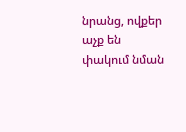նրանց, ովքեր աչք են փակում նման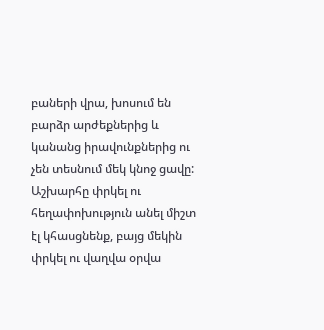բաների վրա, խոսում են բարձր արժեքներից և կանանց իրավունքներից ու չեն տեսնում մեկ կնոջ ցավը: Աշխարհը փրկել ու հեղափոխություն անել միշտ էլ կհասցնենք, բայց մեկին փրկել ու վաղվա օրվա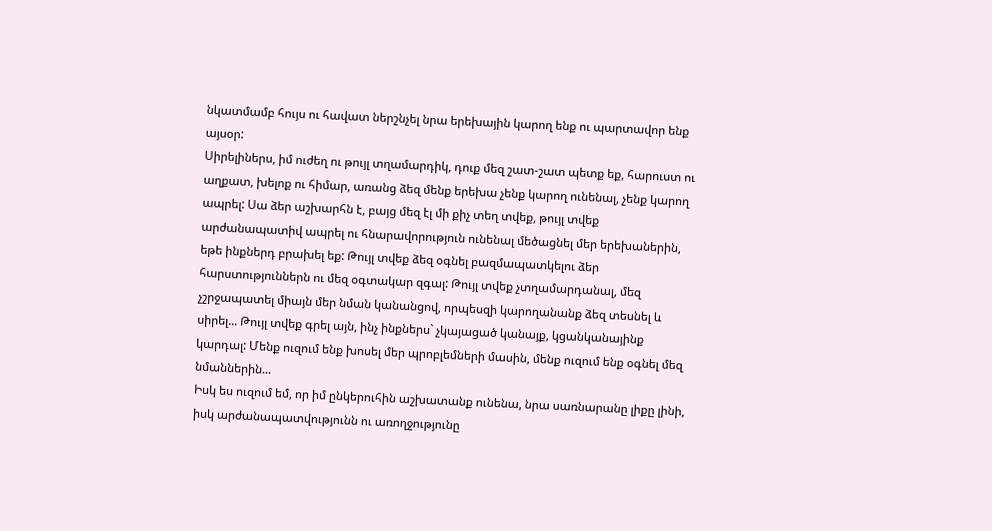նկատմամբ հույս ու հավատ ներշնչել նրա երեխային կարող ենք ու պարտավոր ենք այսօր:
Սիրելիներս, իմ ուժեղ ու թույլ տղամարդիկ, դուք մեզ շատ-շատ պետք եք, հարուստ ու աղքատ, խելոք ու հիմար, առանց ձեզ մենք երեխա չենք կարող ունենալ, չենք կարող ապրել: Սա ձեր աշխարհն է, բայց մեզ էլ մի քիչ տեղ տվեք, թույլ տվեք արժանապատիվ ապրել ու հնարավորություն ունենալ մեծացնել մեր երեխաներին, եթե ինքներդ բրախել եք: Թույլ տվեք ձեզ օգնել բազմապատկելու ձեր հարստություններն ու մեզ օգտակար զգալ: Թույլ տվեք չտղամարդանալ, մեզ չշրջապատել միայն մեր նման կանանցով, որպեսզի կարողանանք ձեզ տեսնել և սիրել... Թույլ տվեք գրել այն, ինչ ինքներս` չկայացած կանայք, կցանկանայինք կարդալ: Մենք ուզում ենք խոսել մեր պրոբլեմների մասին, մենք ուզում ենք օգնել մեզ նմաններին...
Իսկ ես ուզում եմ, որ իմ ընկերուհին աշխատանք ունենա, նրա սառնարանը լիքը լինի, իսկ արժանապատվությունն ու առողջությունը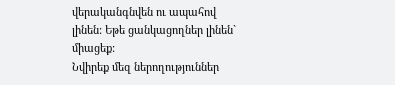վերականգնվեն ու ապահով լինեն: Եթե ցանկացողներ լինեն` միացեք:
Նվիրեք մեզ ներողություններ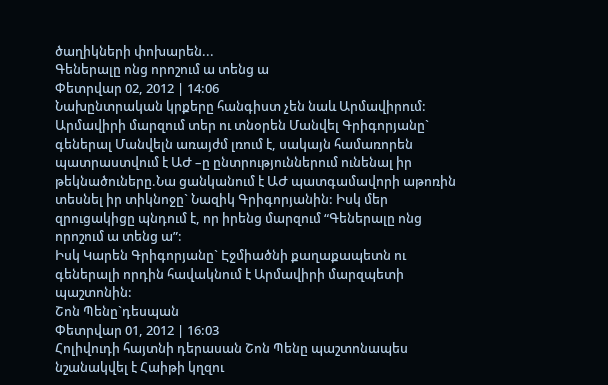ծաղիկների փոխարեն...
Գեներալը ոնց որոշում ա տենց ա
Փետրվար 02, 2012 | 14:06
Նախընտրական կրքերը հանգիստ չեն նաև Արմավիրում: Արմավիրի մարզում տեր ու տնօրեն Մանվել Գրիգորյանը` գեներալ Մանվելն առայժմ լռում է, սակայն համառորեն պատրաստվում է ԱԺ –ը ընտրություններում ունենալ իր թեկնածուները.Նա ցանկանում է ԱԺ պատգամավորի աթոռին տեսնել իր տիկնոջը` Նազիկ Գրիգորյանին: Իսկ մեր զրուցակիցը պնդում է, որ իրենց մարզում “Գեներալը ոնց որոշում ա տենց ա”:
Իսկ Կարեն Գրիգորյանը` Էջմիածնի քաղաքապետն ու գեներալի որդին հավակնում է Արմավիրի մարզպետի պաշտոնին:
Շոն Պենը`դեսպան
Փետրվար 01, 2012 | 16:03
Հոլիվուդի հայտնի դերասան Շոն Պենը պաշտոնապես նշանակվել է Հաիթի կղզու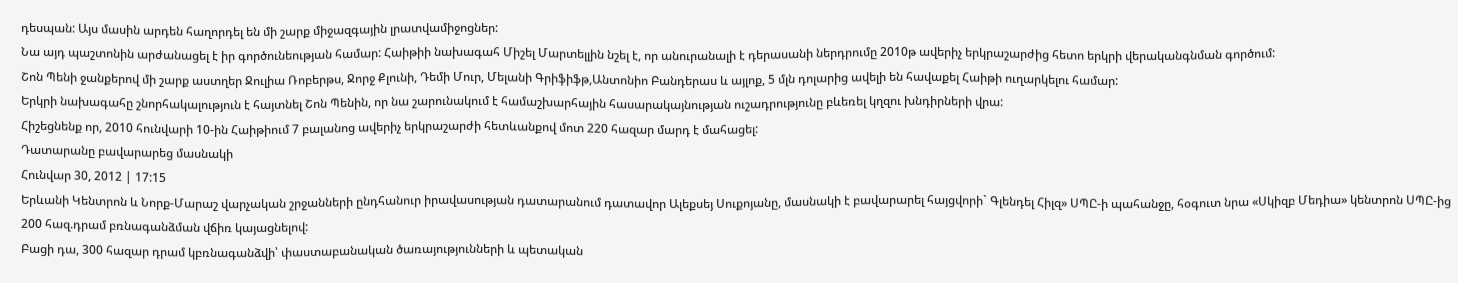դեսպան: Այս մասին արդեն հաղորդել են մի շարք միջազգային լրատվամիջոցներ:
Նա այդ պաշտոնին արժանացել է իր գործունեության համար: Հաիթիի նախագահ Միշել Մարտելլին նշել է, որ անուրանալի է դերասանի ներդրումը 2010թ ավերիչ երկրաշարժից հետո երկրի վերականգնման գործում:
Շոն Պենի ջանքերով մի շարք աստղեր Ջուլիա Ռոբերթս, Ջորջ Քլունի, Դեմի Մուր, Մելանի Գրիֆիֆթ,Անտոնիո Բանդերաս և այլոք, 5 մլն դոլարից ավելի են հավաքել Հաիթի ուղարկելու համար:
Երկրի նախագահը շնորհակալություն է հայտնել Շոն Պենին, որ նա շարունակում է համաշխարհային հասարակայնության ուշադրությունը բևեռել կղզու խնդիրների վրա:
Հիշեցնենք որ, 2010 հունվարի 10-ին Հաիթիում 7 բալանոց ավերիչ երկրաշարժի հետևանքով մոտ 220 հազար մարդ է մահացել:
Դատարանը բավարարեց մասնակի
Հունվար 30, 2012 | 17:15
Երևանի Կենտրոն և Նորք-Մարաշ վարչական շրջանների ընդհանուր իրավասության դատարանում դատավոր Ալեքսեյ Սուքոյանը, մասնակի է բավարարել հայցվորի` Գլենդել Հիլզ» ՍՊԸ-ի պահանջը, հօգուտ նրա «Սկիզբ Մեդիա» կենտրոն ՍՊԸ-ից 200 հազ.դրամ բռնագանձման վճիռ կայացնելով:
Բացի դա, 300 հազար դրամ կբռնագանձվի՝ փաստաբանական ծառայությունների և պետական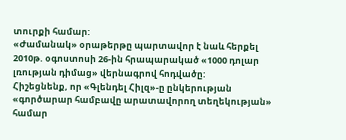տուրքի համար:
«Ժամանակ» օրաթերթը պարտավոր է նաև հերքել 2010թ. օգոստոսի 26-ին հրապարակած «1000 դոլար լռության դիմաց» վերնագրով հոդվածը:
Հիշեցնենք, որ «Գլենդել Հիլզ»-ը ընկերության «գործարար համբավը արատավորող տեղեկության» համար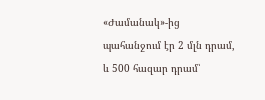«Ժամանակ»-ից պահանջում էր 2 մլն դրամ, և 500 հազար դրամ՝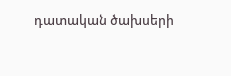դատական ծախսերի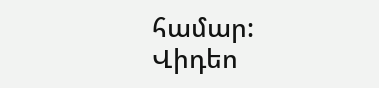համար:
Վիդեո